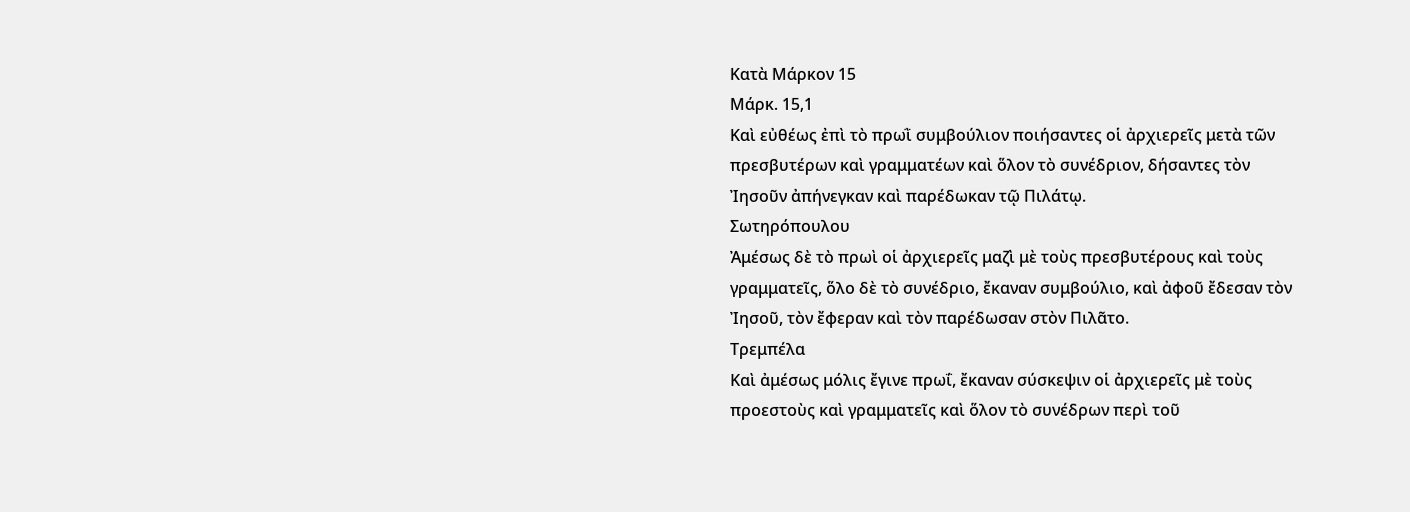Κατὰ Μάρκον 15
Μάρκ. 15,1
Καὶ εὐθέως ἐπὶ τὸ πρωῒ συμβούλιον ποιήσαντες οἱ ἀρχιερεῖς μετὰ τῶν πρεσβυτέρων καὶ γραμματέων καὶ ὅλον τὸ συνέδριον, δήσαντες τὸν Ἰησοῦν ἀπήνεγκαν καὶ παρέδωκαν τῷ Πιλάτῳ.
Σωτηρόπουλου
Ἀμέσως δὲ τὸ πρωὶ οἱ ἀρχιερεῖς μαζὶ μὲ τοὺς πρεσβυτέρους καὶ τοὺς γραμματεῖς, ὅλο δὲ τὸ συνέδριο, ἔκαναν συμβούλιο, καὶ ἀφοῦ ἔδεσαν τὸν Ἰησοῦ, τὸν ἔφεραν καὶ τὸν παρέδωσαν στὸν Πιλᾶτο.
Τρεμπέλα
Καὶ ἀμέσως μόλις ἔγινε πρωΐ, ἔκαναν σύσκεψιν οἱ ἀρχιερεῖς μὲ τοὺς προεστοὺς καὶ γραμματεῖς καὶ ὅλον τὸ συνέδρων περὶ τοῦ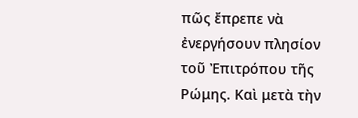πῶς ἔπρεπε νὰ ἐνεργήσουν πλησίον τοῦ Ἐπιτρόπου τῆς Ρώμης. Καὶ μετὰ τὴν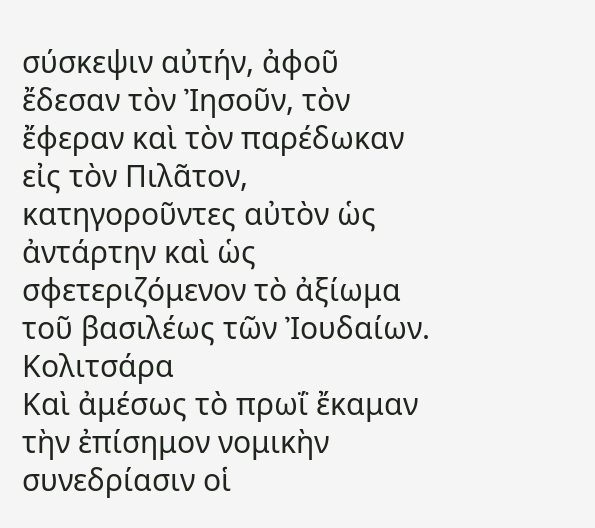σύσκεψιν αὐτήν, ἀφοῦ ἔδεσαν τὸν Ἰησοῦν, τὸν ἔφεραν καὶ τὸν παρέδωκαν εἰς τὸν Πιλᾶτον, κατηγοροῦντες αὐτὸν ὡς ἀντάρτην καὶ ὡς σφετεριζόμενον τὸ ἀξίωμα τοῦ βασιλέως τῶν Ἰουδαίων.
Κολιτσάρα
Καὶ ἀμέσως τὸ πρωΐ ἔκαμαν τὴν ἐπίσημον νομικὴν συνεδρίασιν οἱ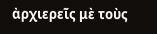ἀρχιερεῖς μὲ τοὺς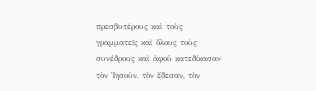πρεσβυτέρους καὶ τοὺς γραμματεῖς καὶ ὅλους τοὺς συνέδρους καὶ ἀφοῦ κατεδίκασαν τὸν Ἰησοῦν, τὸν ἔδεσαν, τὸν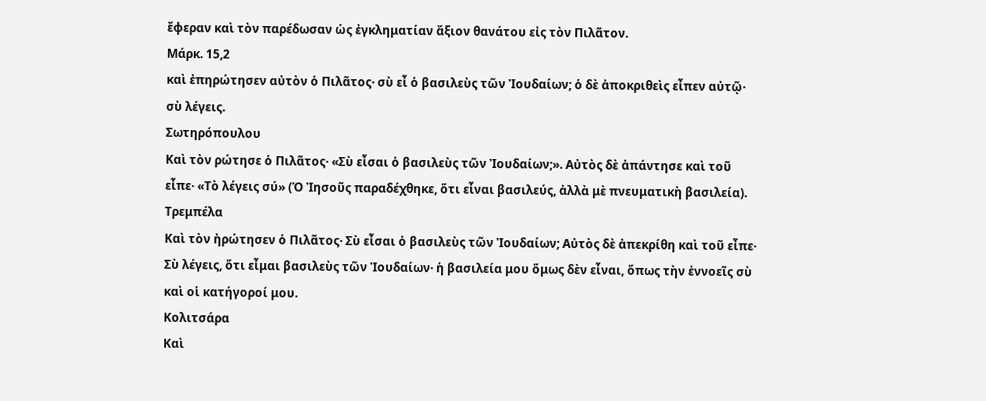ἔφεραν καὶ τὸν παρέδωσαν ὡς ἐγκληματίαν ἄξιον θανάτου εἰς τὸν Πιλᾶτον.
Μάρκ. 15,2
καὶ ἐπηρώτησεν αὐτὸν ὁ Πιλᾶτος· σὺ εἶ ὁ βασιλεὺς τῶν Ἰουδαίων; ὁ δὲ ἀποκριθεὶς εἶπεν αὐτῷ· σὺ λέγεις.
Σωτηρόπουλου
Καὶ τὸν ρώτησε ὁ Πιλᾶτος· «Σὺ εἶσαι ὁ βασιλεὺς τῶν Ἰουδαίων;». Αὐτὸς δὲ ἀπάντησε καὶ τοῦ εἶπε· «Τὸ λέγεις σύ» (Ὁ Ἰησοῦς παραδέχθηκε, ὅτι εἶναι βασιλεύς, ἀλλὰ μὲ πνευματικὴ βασιλεία).
Τρεμπέλα
Καὶ τὸν ἠρώτησεν ὁ Πιλᾶτος· Σὺ εἶσαι ὁ βασιλεὺς τῶν Ἰουδαίων; Αὐτὸς δὲ ἀπεκρίθη καὶ τοῦ εἶπε· Σὺ λέγεις, ὅτι εἶμαι βασιλεὺς τῶν Ἰουδαίων· ἡ βασιλεία μου ὅμως δὲν εἶναι, ὅπως τὴν ἐννοεῖς σὺ καὶ οἱ κατήγοροί μου.
Κολιτσάρα
Καὶ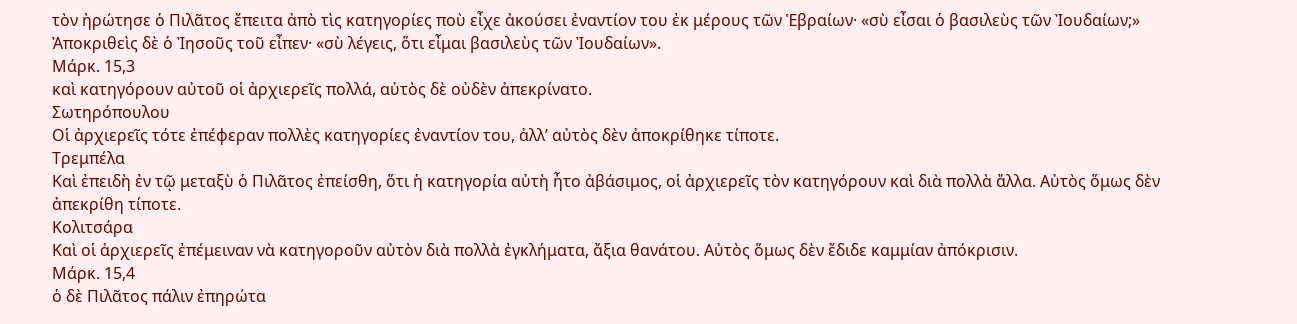τὸν ἠρώτησε ὁ Πιλᾶτος ἔπειτα ἀπὸ τὶς κατηγορίες ποὺ εἶχε ἀκούσει ἐναντίον του ἐκ μέρους τῶν Ἑβραίων· «σὺ εἶσαι ὁ βασιλεὺς τῶν Ἰουδαίων;» Ἀποκριθεὶς δὲ ὁ Ἰησοῦς τοῦ εἶπεν· «σὺ λέγεις, ὅτι εἶμαι βασιλεὺς τῶν Ἰουδαίων».
Μάρκ. 15,3
καὶ κατηγόρουν αὐτοῦ οἱ ἀρχιερεῖς πολλά, αὐτὸς δὲ οὐδὲν ἀπεκρίνατο.
Σωτηρόπουλου
Οἱ ἀρχιερεῖς τότε ἐπέφεραν πολλὲς κατηγορίες ἐναντίον του, ἀλλ’ αὐτὸς δὲν ἀποκρίθηκε τίποτε.
Τρεμπέλα
Καὶ ἐπειδὴ ἐν τῷ μεταξὺ ὁ Πιλᾶτος ἐπείσθη, ὅτι ἡ κατηγορία αὐτὴ ἦτο ἀβάσιμος, οἱ ἀρχιερεῖς τὸν κατηγόρουν καὶ διὰ πολλὰ ἄλλα. Αὐτὸς ὅμως δὲν ἀπεκρίθη τίποτε.
Κολιτσάρα
Καὶ οἱ ἀρχιερεῖς ἐπέμειναν νὰ κατηγοροῦν αὐτὸν διὰ πολλὰ ἐγκλήματα, ἄξια θανάτου. Αὐτὸς ὅμως δὲν ἔδιδε καμμίαν ἀπόκρισιν.
Μάρκ. 15,4
ὁ δὲ Πιλᾶτος πάλιν ἐπηρώτα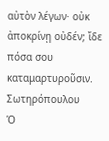αὐτὸν λέγων· οὐκ ἀποκρίνῃ οὐδέν; ἴδε πόσα σου καταμαρτυροῦσιν.
Σωτηρόπουλου
Ὁ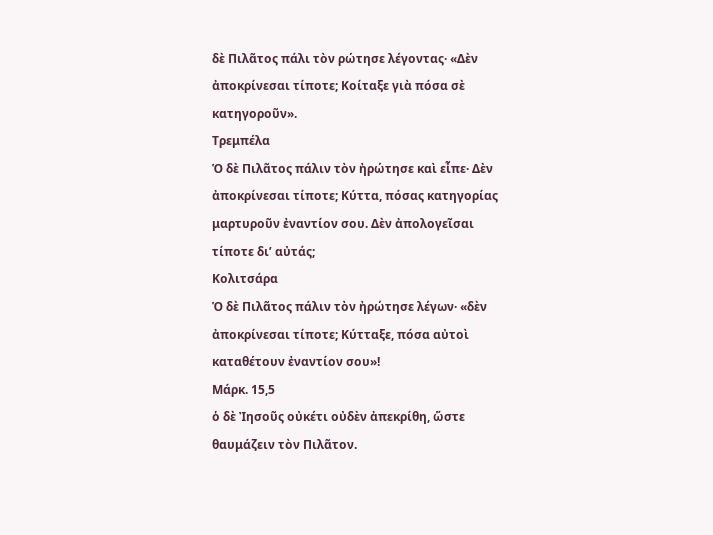δὲ Πιλᾶτος πάλι τὸν ρώτησε λέγοντας· «Δὲν ἀποκρίνεσαι τίποτε; Κοίταξε γιὰ πόσα σὲ κατηγοροῦν».
Τρεμπέλα
Ὁ δὲ Πιλᾶτος πάλιν τὸν ἠρώτησε καὶ εἶπε· Δὲν ἀποκρίνεσαι τίποτε; Κύττα, πόσας κατηγορίας μαρτυροῦν ἐναντίον σου. Δὲν ἀπολογεῖσαι τίποτε δι’ αὐτάς;
Κολιτσάρα
Ὁ δὲ Πιλᾶτος πάλιν τὸν ἠρώτησε λέγων· «δὲν ἀποκρίνεσαι τίποτε; Κύτταξε, πόσα αὐτοὶ καταθέτουν ἐναντίον σου»!
Μάρκ. 15,5
ὁ δὲ Ἰησοῦς οὐκέτι οὐδὲν ἀπεκρίθη, ὥστε θαυμάζειν τὸν Πιλᾶτον.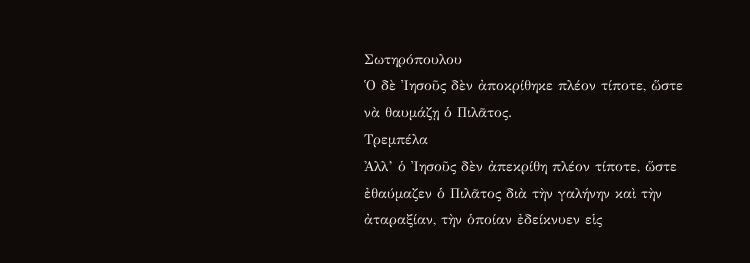Σωτηρόπουλου
Ὁ δὲ Ἰησοῦς δὲν ἀποκρίθηκε πλέον τίποτε, ὥστε νὰ θαυμάζῃ ὁ Πιλᾶτος.
Τρεμπέλα
Ἀλλ’ ὁ Ἰησοῦς δὲν ἀπεκρίθη πλέον τίποτε, ὥστε ἐθαύμαζεν ὁ Πιλᾶτος διὰ τὴν γαλήνην καὶ τὴν ἀταραξίαν, τὴν ὁποίαν ἐδείκνυεν εἱς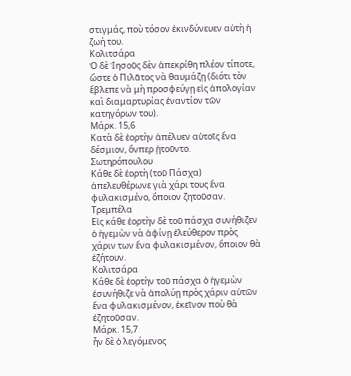στιγμάς, ποὺ τόσον ἐκινδύνευεν αὐτὴ ἡ ζωή του.
Κολιτσάρα
Ὁ δὲ Ἰησοῦς δὲν ἀπεκρίθη πλέον τίποτε, ὥστε ὁ Πιλᾶτος νὰ θαυμάζῃ (διότι τὸν ἔβλεπε νὰ μὴ προσφεύγῃ εἰς ἀπολογίαν καὶ διαμαρτυρίας ἐναντίον τῶν κατηγόρων του).
Μάρκ. 15,6
Κατὰ δὲ ἑορτὴν ἀπέλυεν αὐτοῖς ἕνα δέσμιον, ὅνπερ ᾐτοῦντο.
Σωτηρόπουλου
Κάθε δὲ ἑορτὴ (τοῦ Πάσχα) ἀπελευθέρωνε γιὰ χάρι τους ἕνα φυλακισμένο, ὅποιον ζητοῦσαν.
Τρεμπέλα
Εἰς κάθε ἑορτὴν δὲ τοῦ πάσχα συνήθιζεν ὁ ἡγεμὼν νὰ ἀφίνῃ ἐλεύθερον πρὸς χάριν των ἕνα φυλακισμένον, ὅποιον θὰ ἐζήτουν.
Κολιτσάρα
Κάθε δὲ ἑορτὴν τοῦ πάσχα ὁ ἡγεμὼν ἐσυνήθιζε νὰ ἀπολύῃ πρὸς χάριν αὐτῶν ἕνα φυλακισμένον, ἐκεῖνον ποὺ θὰ ἐζητοῦσαν.
Μάρκ. 15,7
ἦν δὲ ὁ λεγόμενος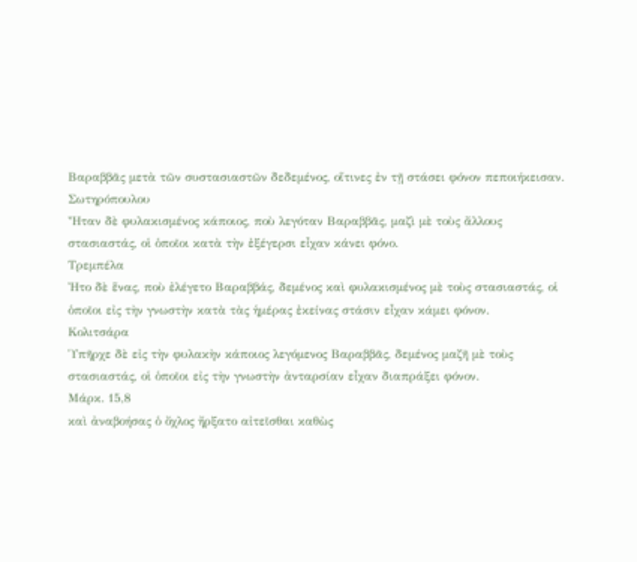Βαραββᾶς μετὰ τῶν συστασιαστῶν δεδεμένος, οἵτινες ἐν τῇ στάσει φόνον πεποιήκεισαν.
Σωτηρόπουλου
Ἦταν δὲ φυλακισμένος κάποιος, ποὺ λεγόταν Βαραββᾶς, μαζὶ μὲ τοὺς ἄλλους στασιαστάς, οἱ ὁποῖοι κατὰ τὴν ἐξέγερσι εἶχαν κάνει φόνο.
Τρεμπέλα
Ἠτο δὲ ἕνας, ποὺ ἐλέγετο Βαραββάς, δεμένος καὶ φυλακισμένος μὲ τοὺς στασιαστάς, οἱ ὁποῖοι εἰς τὴν γνωστὴν κατὰ τὰς ἡμέρας ἐκείνας στάσιν εἶχαν κάμει φόνον.
Κολιτσάρα
Ὑπῆρχε δὲ εἰς τὴν φυλακὴν κάποιος λεγόμενος Βαραββᾶς, δεμένος μαζῆ μὲ τοὺς στασιαστάς, οἱ ὁποῖοι εἰς τὴν γνωστὴν ἀνταρσίαν εἶχαν διαπράξει φόνον.
Μάρκ. 15,8
καὶ ἀναβοήσας ὁ ὄχλος ἤρξατο αἰτεῖσθαι καθὼς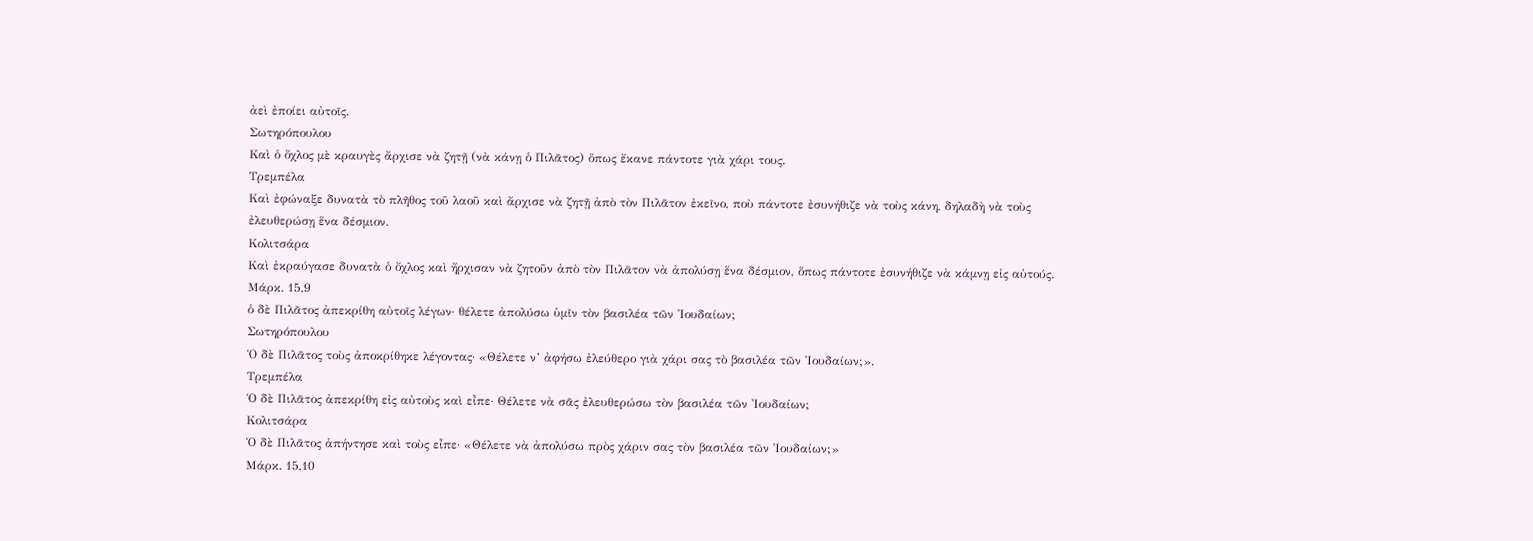ἀεὶ ἐποίει αὐτοῖς.
Σωτηρόπουλου
Καὶ ὁ ὄχλος μὲ κραυγὲς ἄρχισε νὰ ζητῇ (νὰ κάνῃ ὁ Πιλᾶτος) ὅπως ἔκανε πάντοτε γιὰ χάρι τους.
Τρεμπέλα
Καὶ ἐφώναξε δυνατὰ τὸ πλῆθος τοῦ λαοῦ καὶ ἄρχισε νὰ ζητῇ ἀπὸ τὸν Πιλᾶτον ἐκεῖνο, ποὺ πάντοτε ἐσυνήθιζε νὰ τοὺς κάνη, δηλαδὴ νὰ τοὺς ἐλευθερώσῃ ἕνα δέσμιον.
Κολιτσάρα
Καὶ ἐκραύγασε δυνατὰ ὁ ὄχλος καὶ ἤρχισαν νὰ ζητοῦν ἀπὸ τὸν Πιλᾶτον νὰ ἀπολύσῃ ἕνα δέσμιον, ὅπως πάντοτε ἐσυνήθιζε νὰ κάμνῃ εἰς αὐτούς.
Μάρκ. 15,9
ὁ δὲ Πιλᾶτος ἀπεκρίθη αὐτοῖς λέγων· θέλετε ἀπολύσω ὑμῖν τὸν βασιλέα τῶν Ἰουδαίων;
Σωτηρόπουλου
Ὁ δὲ Πιλᾶτος τοὺς ἀποκρίθηκε λέγοντας· «Θέλετε ν’ ἀφήσω ἐλεύθερο γιὰ χάρι σας τὸ βασιλέα τῶν Ἰουδαίων;».
Τρεμπέλα
Ὁ δὲ Πιλᾶτος ἀπεκρίθη εἰς αὐτοὺς καὶ εἶπε· Θέλετε νὰ σᾶς ἐλευθερώσω τὸν βασιλέα τῶν Ἰουδαίων;
Κολιτσάρα
Ὁ δὲ Πιλᾶτος ἀπήντησε καὶ τοὺς εἶπε· «Θέλετε νὰ ἀπολύσω πρὸς χάριν σας τὸν βασιλέα τῶν Ἰουδαίων;»
Μάρκ. 15,10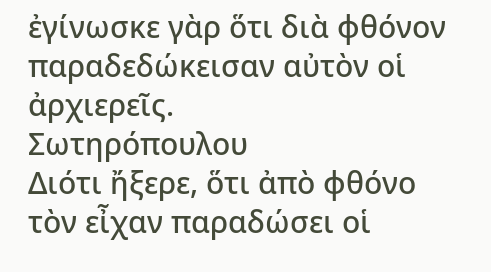ἐγίνωσκε γὰρ ὅτι διὰ φθόνον παραδεδώκεισαν αὐτὸν οἱ ἀρχιερεῖς.
Σωτηρόπουλου
Διότι ἤξερε, ὅτι ἀπὸ φθόνο τὸν εἶχαν παραδώσει οἱ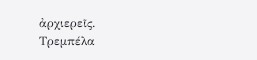ἀρχιερεῖς.
Τρεμπέλα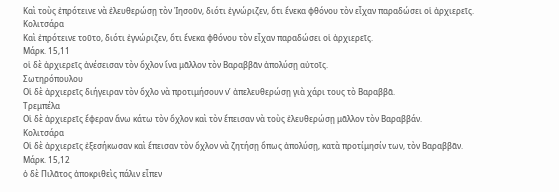Καὶ τοὺς ἐπρότεινε νὰ ἐλευθερώσῃ τὸν Ἰησοῦν, διότι ἐγνώριζεν, ὅτι ἕνεκα φθόνου τὸν εἶχαν παραδώσει οἱ ἀρχιερεῖς.
Κολιτσάρα
Καὶ ἐπρότεινε τοῦτο, διότι ἐγνώριζεν, ὅτι ἕνεκα φθόνου τὸν εἶχαν παραδώσει οἱ ἀρχιερεῖς.
Μάρκ. 15,11
οἱ δὲ ἀρχιερεῖς ἀνέσεισαν τὸν ὄχλον ἵνα μᾶλλον τὸν Βαραββᾶν ἀπολύσῃ αὐτοῖς.
Σωτηρόπουλου
Οἱ δὲ ἀρχιερεῖς διήγειραν τὸν ὄχλο νὰ προτιμήσουν ν’ ἀπελευθερώσῃ γιὰ χάρι τους τὸ Βαραββᾶ.
Τρεμπέλα
Οἱ δὲ ἀρχιερεῖς ἔφεραν ἄνω κάτω τὸν ὄχλον καὶ τὸν ἔπεισαν νὰ τοὺς ἐλευθερώσῃ μᾶλλον τὸν Βαραββάν.
Κολιτσάρα
Οἱ δὲ ἀρχιερεῖς ἐξεσήκωσαν καὶ ἔπεισαν τὸν ὄχλον νὰ ζητήσῃ ὅπως ἀπολύσῃ, κατὰ προτίμησίν των, τὸν Βαραββᾶν.
Μάρκ. 15,12
ὁ δὲ Πιλᾶτος ἀποκριθεὶς πάλιν εἶπεν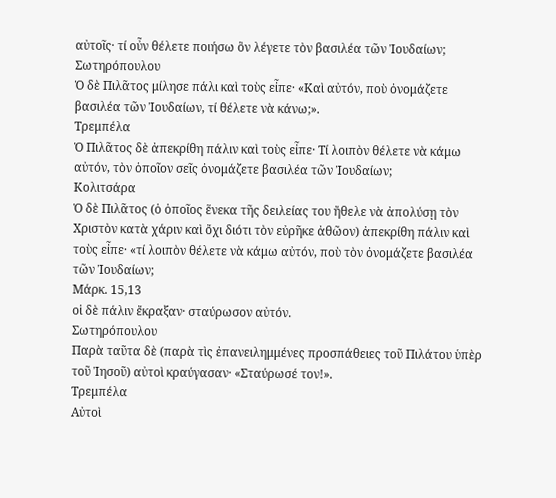αὐτοῖς· τί οὖν θέλετε ποιήσω ὃν λέγετε τὸν βασιλέα τῶν Ἰουδαίων;
Σωτηρόπουλου
Ὁ δὲ Πιλᾶτος μίλησε πάλι καὶ τοὺς εἶπε· «Καὶ αὐτόν, ποὺ ὀνομάζετε βασιλέα τῶν Ἰουδαίων, τί θέλετε νὰ κάνω;».
Τρεμπέλα
Ὁ Πιλᾶτος δὲ ἀπεκρίθη πάλιν καὶ τοὺς εἶπε· Τί λοιπὸν θέλετε νὰ κάμω αὐτόν, τὸν ὁποῖον σεῖς ὀνομάζετε βασιλέα τῶν Ἰουδαίων;
Κολιτσάρα
Ὁ δὲ Πιλᾶτος (ὁ ὁποῖος ἕνεκα τῆς δειλείας του ἤθελε νὰ ἀπολύσῃ τὸν Χριστὸν κατὰ χάριν καὶ ὄχι διότι τὸν εὐρῆκε ἀθῶον) ἀπεκρίθη πάλιν καὶ τοὺς εἶπε· «τί λοιπὸν θέλετε νὰ κάμω αὐτόν, ποὺ τὸν ὀνομάζετε βασιλέα τῶν Ἰουδαίων;
Μάρκ. 15,13
οἱ δὲ πάλιν ἔκραξαν· σταύρωσον αὐτόν.
Σωτηρόπουλου
Παρὰ ταῦτα δὲ (παρὰ τὶς ἐπανειλημμένες προσπάθειες τοῦ Πιλάτου ὑπὲρ τοῦ Ἰησοῦ) αὐτοὶ κραύγασαν· «Σταύρωσέ τον!».
Τρεμπέλα
Αὐτοὶ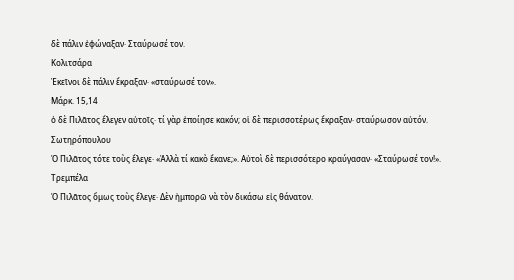δὲ πάλιν ἐφώναξαν· Σταύρωσέ τον.
Κολιτσάρα
Ἐκεῖνοι δὲ πάλιν ἔκραξαν· «σταύρωσέ τον».
Μάρκ. 15,14
ὁ δὲ Πιλᾶτος ἔλεγεν αὐτοῖς· τί γὰρ ἐποίησε κακόν; οἱ δὲ περισσοτέρως ἔκραξαν· σταύρωσον αὐτόν.
Σωτηρόπουλου
Ὁ Πιλᾶτος τότε τοὺς ἔλεγε· «Ἀλλὰ τί κακὸ ἔκανε;». Αὐτοὶ δὲ περισσότερο κραύγασαν· «Σταύρωσέ τον!».
Τρεμπέλα
Ὁ Πιλᾶτος ὅμως τοὺς ἔλεγε· Δὲν ἠμπορῶ νὰ τὸν δικάσω εἰς θάνατον.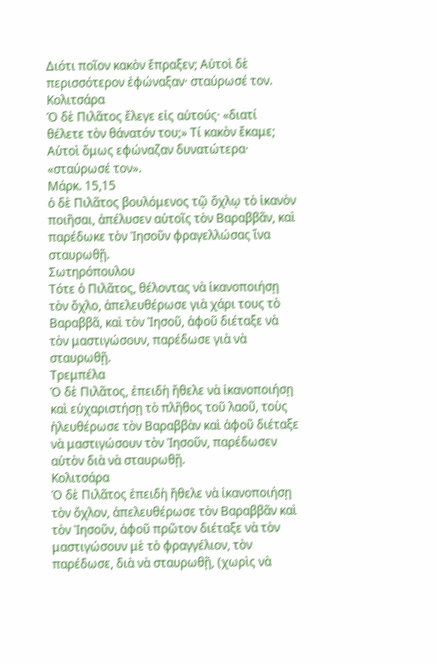Διότι ποῖον κακὸν ἔπραξεν; Αὐτοὶ δὲ περισσότερον ἐφώναξαν· σταύρωσέ τον.
Κολιτσάρα
Ὁ δὲ Πιλᾶτος ἔλεγε εἰς αὐτούς· «διατί θέλετε τὸν θάνατόν του;» Τί κακὸν ἔκαμε; Αὐτοὶ ὅμως εφώναζαν δυνατώτερα· «σταύρωσέ τον».
Μάρκ. 15,15
ὁ δὲ Πιλᾶτος βουλόμενος τῷ ὄχλῳ τὸ ἱκανὸν ποιῆσαι, ἀπέλυσεν αὐτοῖς τὸν Βαραββᾶν, καὶ παρέδωκε τὸν Ἰησοῦν φραγελλώσας ἵνα σταυρωθῇ.
Σωτηρόπουλου
Τότε ὁ Πιλᾶτος, θέλοντας νὰ ἱκανοποιήσῃ τὸν ὄχλο, ἀπελευθέρωσε γιὰ χάρι τους τὸ Βαραββᾶ, καὶ τὸν Ἰησοῦ, ἀφοῦ διέταξε νὰ τὸν μαστιγώσουν, παρέδωσε γιὰ νὰ σταυρωθῇ.
Τρεμπέλα
Ὁ δὲ Πιλᾶτος, ἐπειδὴ ἤθελε νὰ ἰκανοποιήσῃ καὶ εὐχαριστήσῃ τὸ πλῆθος τοῦ λαοῦ, τοὺς ἠλευθέρωσε τὸν Βαραββὰν καὶ ἀφοῦ διέταξε νὰ μαστιγώσουν τὸν Ἰησοῦν, παρέδωσεν αὐτὸν διὰ νὰ σταυρωθῇ.
Κολιτσάρα
Ὁ δὲ Πιλᾶτος ἐπειδὴ ἤθελε νὰ ἰκανοποιήσῃ τὸν ὄχλον, ἀπελευθέρωσε τὸν Βαραββᾶν καὶ τὸν Ἰησοῦν, ἀφοῦ πρῶτον διέταξε νὰ τὸν μαστιγώσουν μὲ τὸ φραγγέλιον, τὸν παρέδωσε, διὰ νὰ σταυρωθῇ, (χωρὶς νὰ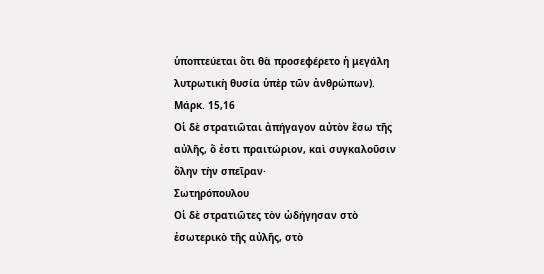ὑποπτεύεται ὅτι θὰ προσεφέρετο ἡ μεγάλη λυτρωτικὴ θυσία ὑπὲρ τῶν ἀνθρώπων).
Μάρκ. 15,16
Οἱ δὲ στρατιῶται ἀπήγαγον αὐτὸν ἔσω τῆς αὐλῆς, ὅ ἐστι πραιτώριον, καὶ συγκαλοῦσιν ὅλην τὴν σπεῖραν·
Σωτηρόπουλου
Οἱ δὲ στρατιῶτες τὸν ὡδήγησαν στὸ ἐσωτερικὸ τῆς αὐλῆς, στὸ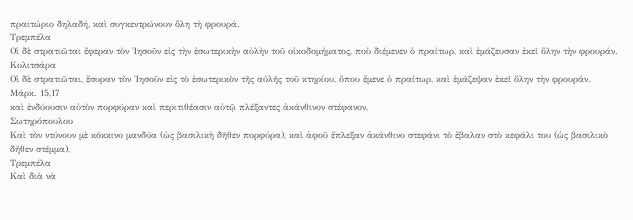πραιτώριο δηλαδή, καὶ συγκεντρώνουν ὅλη τὴ φρουρά.
Τρεμπέλα
Οἱ δὲ στρατιῶται ἔφεραν τὸν Ἰησοῦν εἰς τὴν ἐσωτερικὴν αὐλὴν τοῦ οἰκοδομήματος, ποὺ διέμενεν ὁ πραίτωρ, καὶ ἐμάζευσαν ἐκεῖ ὅλην τὴν φρουράν.
Κολιτσάρα
Οἱ δὲ στρατιῶται, ἔσυραν τὸν Ἰησοῦν εἰς τὸ ἐσωτερικὸν τῆς αὐλῆς τοῦ κτηρίου, ὅπου ἔμενε ὁ πραίτωρ, καὶ ἐμάζεψαν ἐκεῖ ὅλην τὴν φρουράν.
Μάρκ. 15,17
καὶ ἐνδύουσιν αὐτὸν πορφύραν καὶ περιτιθέασιν αὐτῷ πλέξαντες ἀκάνθινον στέφανον,
Σωτηρόπουλου
Καὶ τὸν ντύνουν μὲ κόκκινο μανδύα (ὡς βασιλικὴ δῆθεν πορφύρα), καὶ ἀφοῦ ἔπλεξαν ἀκάνθινο στεφάνι τὸ ἔβαλαν στὸ κεφάλι του (ὡς βασιλικὸ δῆθεν στέμμα),
Τρεμπέλα
Καὶ διὰ νὰ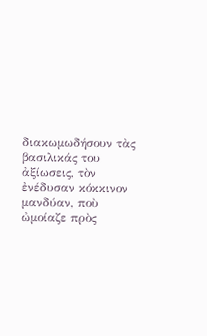διακωμωδήσουν τὰς βασιλικάς του ἀξίωσεις, τὸν ἐνέδυσαν κόκκινον μανδύαν, ποὺ ὠμοίαζε πρὸς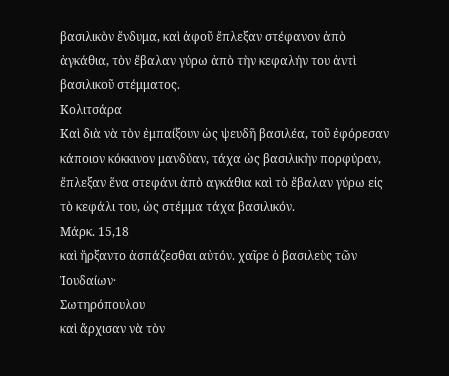βασιλικὸν ἔνδυμα, καὶ ἀφοῦ ἔπλεξαν στέφανον ἀπὸ ἀγκάθια, τὸν ἔβαλαν γύρω ἀπὸ τὴν κεφαλήν του ἀντὶ βασιλικοῦ στέμματος.
Κολιτσάρα
Καὶ διὰ νὰ τὸν ἐμπαίξουν ὡς ψευδῆ βασιλέα, τοῦ ἐφόρεσαν κάποιον κόκκινον μανδύαν, τάχα ὡς βασιλικὴν πορφύραν, ἔπλεξαν ἕνα στεφάνι ἀπὸ αγκάθια καὶ τὸ ἔβαλαν γύρω εἰς τὸ κεφάλι του, ὡς στέμμα τάχα βασιλικόν.
Μάρκ. 15,18
καὶ ἤρξαντο ἀσπάζεσθαι αὐτόν. χαῖρε ὁ βασιλεὺς τῶν Ἰουδαίων·
Σωτηρόπουλου
καὶ ἄρχισαν νὰ τὸν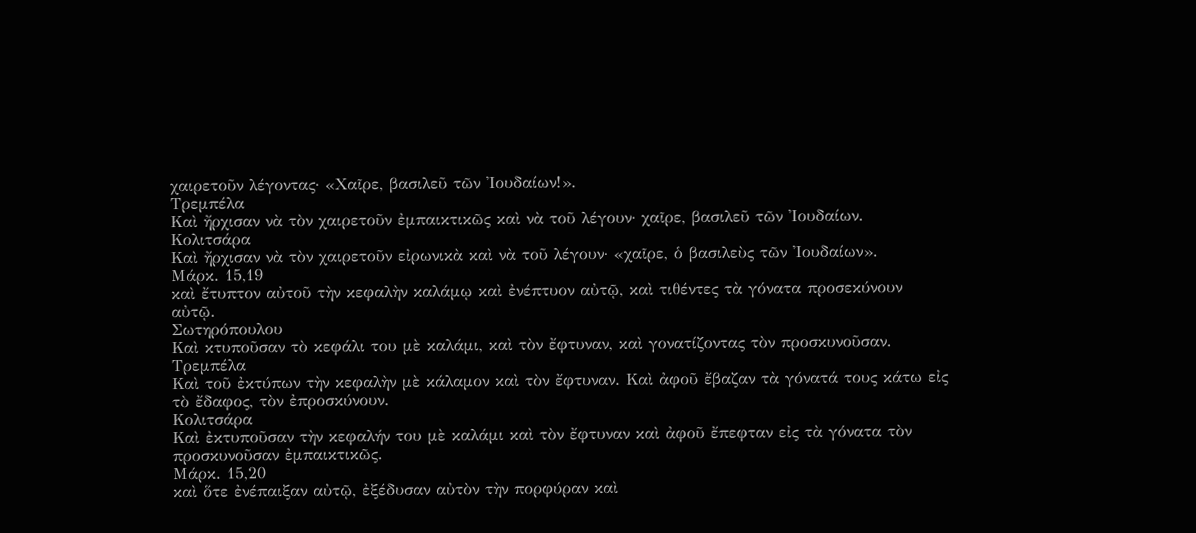χαιρετοῦν λέγοντας· «Χαῖρε, βασιλεῦ τῶν Ἰουδαίων!».
Τρεμπέλα
Καὶ ἤρχισαν νὰ τὸν χαιρετοῦν ἐμπαικτικῶς καὶ νὰ τοῦ λέγουν· χαῖρε, βασιλεῦ τῶν Ἰουδαίων.
Κολιτσάρα
Καὶ ἤρχισαν νὰ τὸν χαιρετοῦν εἰρωνικὰ καὶ νὰ τοῦ λέγουν· «χαῖρε, ὁ βασιλεὺς τῶν Ἰουδαίων».
Μάρκ. 15,19
καὶ ἔτυπτον αὐτοῦ τὴν κεφαλὴν καλάμῳ καὶ ἐνέπτυον αὐτῷ, καὶ τιθέντες τὰ γόνατα προσεκύνουν αὐτῷ.
Σωτηρόπουλου
Καὶ κτυποῦσαν τὸ κεφάλι του μὲ καλάμι, καὶ τὸν ἔφτυναν, καὶ γονατίζοντας τὸν προσκυνοῦσαν.
Τρεμπέλα
Καὶ τοῦ ἐκτύπων τὴν κεφαλὴν μὲ κάλαμον καὶ τὸν ἔφτυναν. Καὶ ἀφοῦ ἔβαζαν τὰ γόνατά τους κάτω εἰς τὸ ἔδαφος, τὸν ἐπροσκύνουν.
Κολιτσάρα
Καὶ ἐκτυποῦσαν τὴν κεφαλήν του μὲ καλάμι καὶ τὸν ἔφτυναν καὶ ἀφοῦ ἔπεφταν εἰς τὰ γόνατα τὸν προσκυνοῦσαν ἐμπαικτικῶς.
Μάρκ. 15,20
καὶ ὅτε ἐνέπαιξαν αὐτῷ, ἐξέδυσαν αὐτὸν τὴν πορφύραν καὶ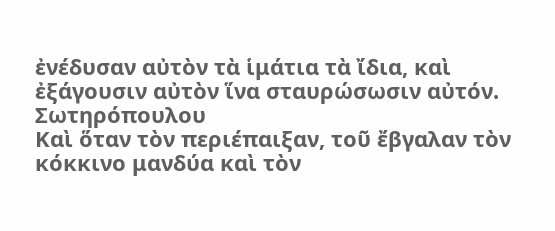ἐνέδυσαν αὐτὸν τὰ ἱμάτια τὰ ἴδια, καὶ ἐξάγουσιν αὐτὸν ἵνα σταυρώσωσιν αὐτόν.
Σωτηρόπουλου
Καὶ ὅταν τὸν περιέπαιξαν, τοῦ ἔβγαλαν τὸν κόκκινο μανδύα καὶ τὸν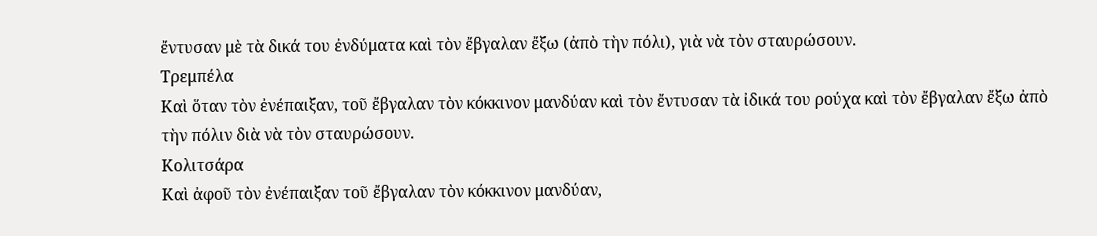ἔντυσαν μὲ τὰ δικά του ἐνδύματα καὶ τὸν ἔβγαλαν ἔξω (ἀπὸ τὴν πόλι), γιὰ νὰ τὸν σταυρώσουν.
Τρεμπέλα
Καὶ ὅταν τὸν ἐνέπαιξαν, τοῦ ἔβγαλαν τὸν κόκκινον μανδύαν καὶ τὸν ἔντυσαν τὰ ἰδικά του ρούχα καὶ τὸν ἔβγαλαν ἔξω ἀπὸ τὴν πόλιν διὰ νὰ τὸν σταυρώσουν.
Κολιτσάρα
Καὶ ἀφοῦ τὸν ἐνέπαιξαν τοῦ ἔβγαλαν τὸν κόκκινον μανδύαν,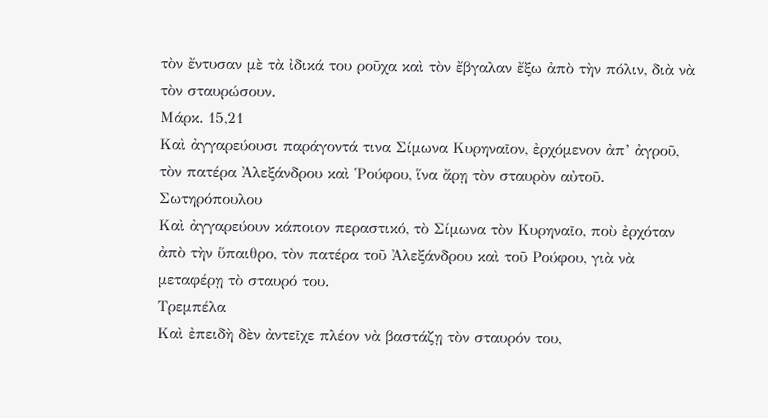τὸν ἔντυσαν μὲ τὰ ἰδικά του ροῦχα καὶ τὸν ἔβγαλαν ἔξω ἀπὸ τὴν πόλιν, διὰ νὰ τὸν σταυρώσουν.
Μάρκ. 15,21
Καὶ ἀγγαρεύουσι παράγοντά τινα Σίμωνα Κυρηναῖον, ἐρχόμενον ἀπ’ ἀγροῦ, τὸν πατέρα Ἀλεξάνδρου καὶ Ῥούφου, ἵνα ἄρῃ τὸν σταυρὸν αὐτοῦ.
Σωτηρόπουλου
Καὶ ἀγγαρεύουν κάποιον περαστικό, τὸ Σίμωνα τὸν Κυρηναῖο, ποὺ ἐρχόταν ἀπὸ τὴν ὕπαιθρο, τὸν πατέρα τοῦ Ἀλεξάνδρου καὶ τοῦ Ρούφου, γιὰ νὰ μεταφέρῃ τὸ σταυρό του.
Τρεμπέλα
Καὶ ἐπειδὴ δὲν ἀντεῖχε πλέον νὰ βαστάζῃ τὸν σταυρόν του,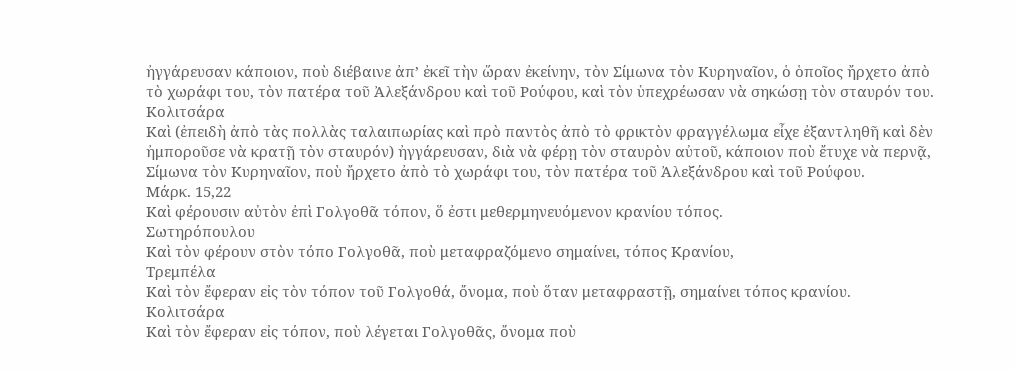ἠγγάρευσαν κάποιον, ποὺ διέβαινε ἀπ’ ἐκεῖ τὴν ὥραν ἐκείνην, τὸν Σίμωνα τὸν Κυρηναῖον, ὁ ὁποῖος ἤρχετο ἀπὸ τὸ χωράφι του, τὸν πατέρα τοῦ Ἀλεξάνδρου καὶ τοῦ Ρούφου, καὶ τὸν ὑπεχρέωσαν νὰ σηκώσῃ τὸν σταυρόν του.
Κολιτσάρα
Καὶ (ἐπειδὴ ἀπὸ τὰς πολλὰς ταλαιπωρίας καὶ πρὸ παντὸς ἀπὸ τὸ φρικτὸν φραγγέλωμα εἶχε ἐξαντληθῆ καὶ δὲν ἠμποροῦσε νὰ κρατῇ τὸν σταυρόν) ἠγγάρευσαν, διὰ νὰ φέρῃ τὸν σταυρὸν αὐτοῦ, κάποιον ποὺ ἔτυχε νὰ περνᾷ, Σίμωνα τὸν Κυρηναῖον, ποὺ ἤρχετο ἀπὸ τὸ χωράφι του, τὸν πατέρα τοῦ Ἀλεξάνδρου καὶ τοῦ Ρούφου.
Μάρκ. 15,22
Καὶ φέρουσιν αὐτὸν ἐπὶ Γολγοθᾶ τόπον, ὅ ἐστι μεθερμηνευόμενον κρανίου τόπος.
Σωτηρόπουλου
Καὶ τὸν φέρουν στὸν τόπο Γολγοθᾶ, ποὺ μεταφραζόμενο σημαίνει, τόπος Κρανίου,
Τρεμπέλα
Καὶ τὸν ἔφεραν εἰς τὸν τόπον τοῦ Γολγοθά, ὄνομα, ποὺ ὅταν μεταφραστῇ, σημαίνει τόπος κρανίου.
Κολιτσάρα
Καὶ τὸν ἔφεραν εἰς τόπον, ποὺ λέγεται Γολγοθᾶς, ὄνομα ποὺ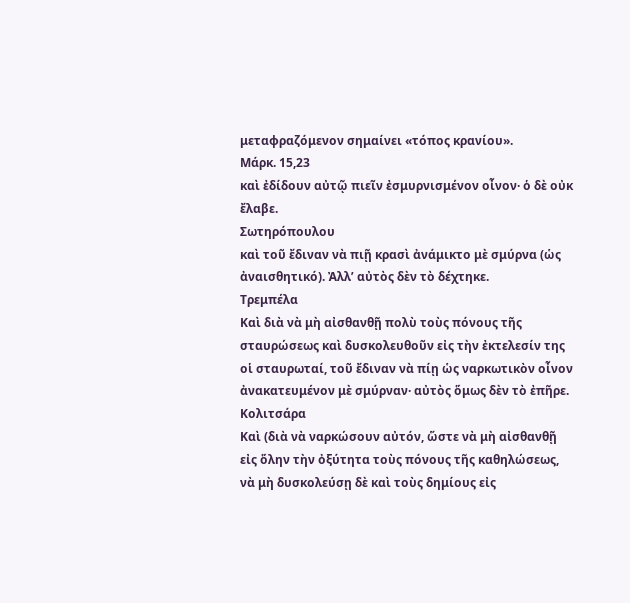μεταφραζόμενον σημαίνει «τόπος κρανίου».
Μάρκ. 15,23
καὶ ἐδίδουν αὐτῷ πιεῖν ἐσμυρνισμένον οἶνον· ὁ δὲ οὐκ ἔλαβε.
Σωτηρόπουλου
καὶ τοῦ ἔδιναν νὰ πιῇ κρασὶ ἀνάμικτο μὲ σμύρνα (ὡς ἀναισθητικό). Ἀλλ’ αὐτὸς δὲν τὸ δέχτηκε.
Τρεμπέλα
Καὶ διὰ νὰ μὴ αἰσθανθῇ πολὺ τοὺς πόνους τῆς σταυρώσεως καὶ δυσκολευθοῦν εἰς τὴν ἐκτελεσίν της οἱ σταυρωταί, τοῦ ἔδιναν νὰ πίῃ ὡς ναρκωτικὸν οἶνον ἀνακατευμένον μὲ σμύρναν· αὐτὸς ὅμως δὲν τὸ ἐπῆρε.
Κολιτσάρα
Καὶ (διὰ νὰ ναρκώσουν αὐτόν, ὥστε νὰ μὴ αἰσθανθῇ εἰς ὅλην τὴν ὀξύτητα τοὺς πόνους τῆς καθηλώσεως, νὰ μὴ δυσκολεύσῃ δὲ καὶ τοὺς δημίους εἰς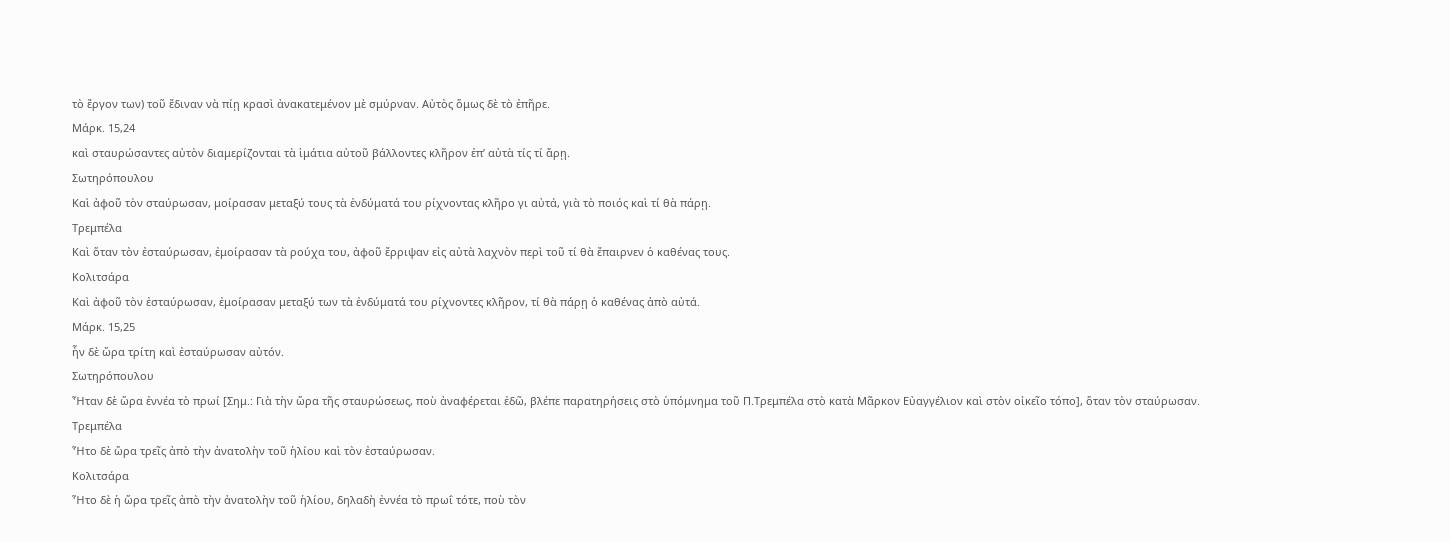τὸ ἔργον των) τοῦ ἔδιναν νὰ πίῃ κρασὶ ἀνακατεμένον μὲ σμύρναν. Αὐτὸς ὅμως δὲ τὸ ἐπῆρε.
Μάρκ. 15,24
καὶ σταυρώσαντες αὐτὸν διαμερίζονται τὰ ἱμάτια αὐτοῦ βάλλοντες κλῆρον ἐπ’ αὐτὰ τίς τί ἄρῃ.
Σωτηρόπουλου
Καὶ ἀφοῦ τὸν σταύρωσαν, μοίρασαν μεταξύ τους τὰ ἐνδύματά του ρίχνοντας κλῆρο γι αὐτά, γιὰ τὸ ποιός καὶ τί θὰ πάρῃ.
Τρεμπέλα
Καὶ ὅταν τὸν ἐσταύρωσαν, ἐμοίρασαν τὰ ρούχα του, ἀφοῦ ἔρριψαν εἰς αὐτὰ λαχνὸν περὶ τοῦ τί θὰ ἔπαιρνεν ὁ καθένας τους.
Κολιτσάρα
Καὶ ἀφοῦ τὸν ἐσταύρωσαν, ἐμοίρασαν μεταξύ των τὰ ἐνδύματά του ρίχνοντες κλῆρον, τί θὰ πάρῃ ὁ καθένας ἀπὸ αὐτά.
Μάρκ. 15,25
ἦν δὲ ὥρα τρίτη καὶ ἐσταύρωσαν αὐτόν.
Σωτηρόπουλου
Ἦταν δὲ ὥρα ἐννέα τὸ πρωί [Σημ.: Γιὰ τὴν ὥρα τῆς σταυρώσεως, ποὺ ἀναφέρεται ἐδῶ, βλέπε παρατηρήσεις στὸ ὑπόμνημα τοῦ Π.Τρεμπέλα στὸ κατὰ Μᾶρκον Εὐαγγέλιον καὶ στὸν οἰκεῖο τόπο], ὅταν τὸν σταύρωσαν.
Τρεμπέλα
Ἦτο δὲ ὥρα τρεῖς ἀπὸ τὴν ἀνατολὴν τοῦ ἡλίου καὶ τὸν ἐσταύρωσαν.
Κολιτσάρα
Ἦτο δὲ ἡ ὥρα τρεῖς ἀπὸ τὴν ἀνατολὴν τοῦ ἡλίου, δηλαδὴ ἐννέα τὸ πρωΐ τότε, ποὺ τὸν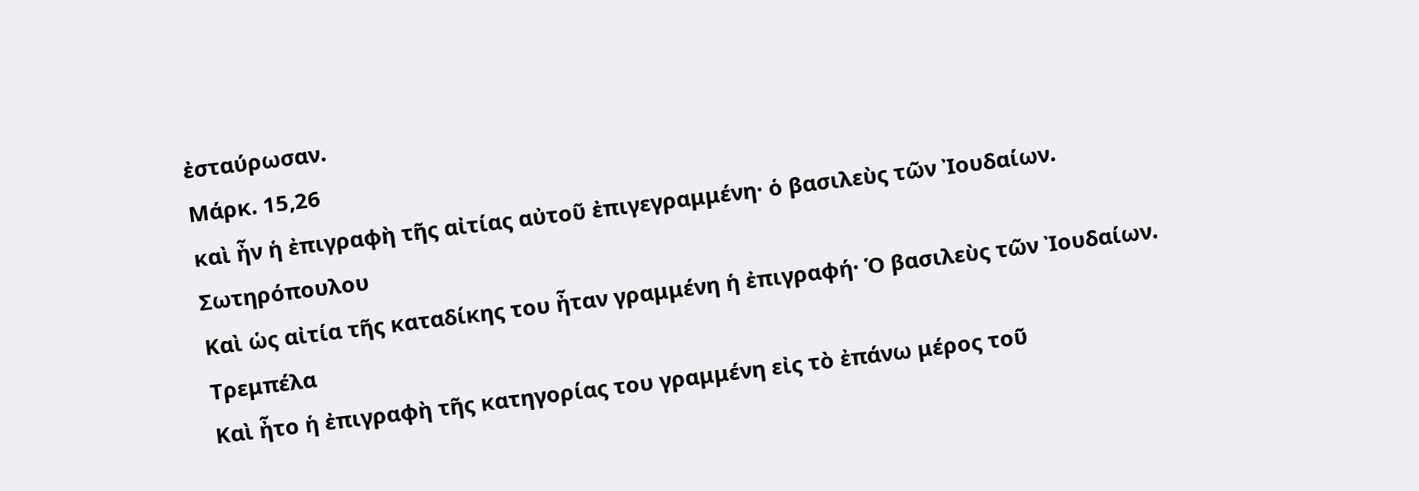ἐσταύρωσαν.
Μάρκ. 15,26
καὶ ἦν ἡ ἐπιγραφὴ τῆς αἰτίας αὐτοῦ ἐπιγεγραμμένη· ὁ βασιλεὺς τῶν Ἰουδαίων.
Σωτηρόπουλου
Καὶ ὡς αἰτία τῆς καταδίκης του ἦταν γραμμένη ἡ ἐπιγραφή· Ὁ βασιλεὺς τῶν Ἰουδαίων.
Τρεμπέλα
Καὶ ἦτο ἡ ἐπιγραφὴ τῆς κατηγορίας του γραμμένη εἰς τὸ ἐπάνω μέρος τοῦ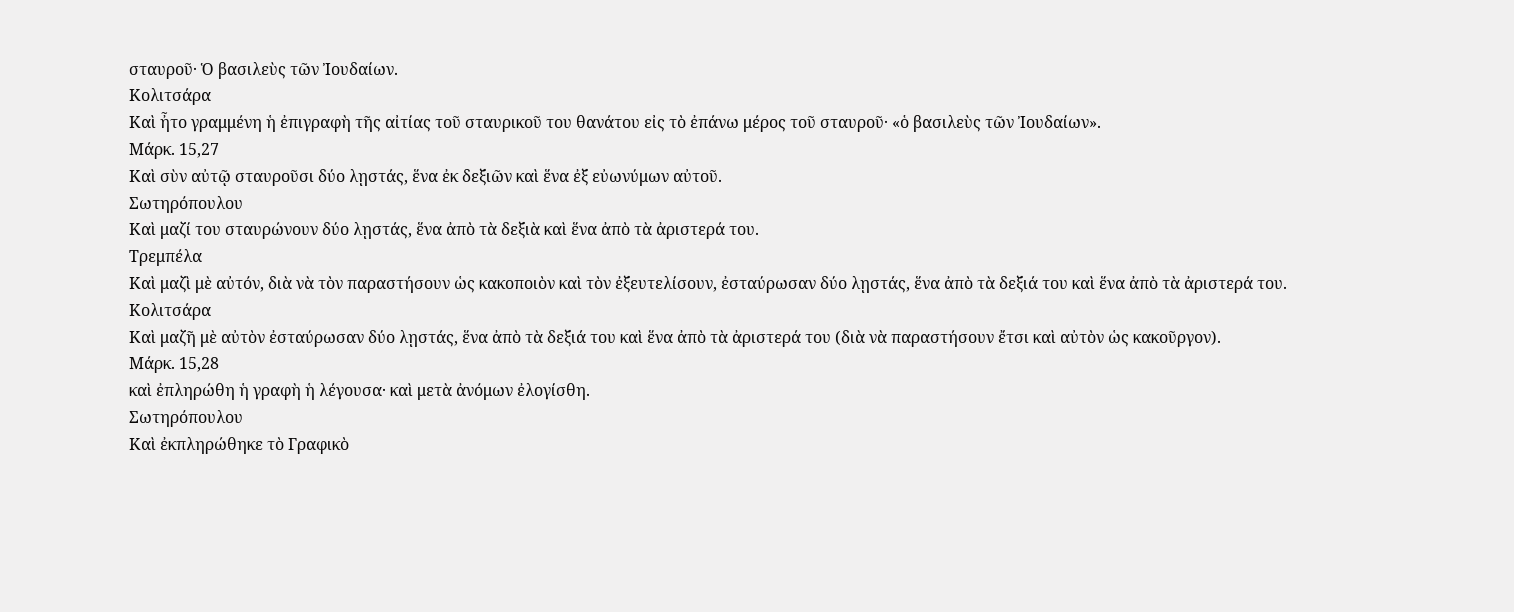σταυροῦ· Ὁ βασιλεὺς τῶν Ἰουδαίων.
Κολιτσάρα
Καὶ ἦτο γραμμένη ἡ ἐπιγραφὴ τῆς αἰτίας τοῦ σταυρικοῦ του θανάτου εἰς τὸ ἐπάνω μέρος τοῦ σταυροῦ· «ὁ βασιλεὺς τῶν Ἰουδαίων».
Μάρκ. 15,27
Καὶ σὺν αὐτῷ σταυροῦσι δύο λῃστάς, ἕνα ἐκ δεξιῶν καὶ ἕνα ἐξ εὐωνύμων αὐτοῦ.
Σωτηρόπουλου
Καὶ μαζί του σταυρώνουν δύο λῃστάς, ἕνα ἀπὸ τὰ δεξιὰ καὶ ἕνα ἀπὸ τὰ ἀριστερά του.
Τρεμπέλα
Καὶ μαζὶ μὲ αὐτόν, διὰ νὰ τὸν παραστήσουν ὡς κακοποιὸν καὶ τὸν ἐξευτελίσουν, ἐσταύρωσαν δύο λῃστάς, ἕνα ἀπὸ τὰ δεξιά του καὶ ἕνα ἀπὸ τὰ ἀριστερά του.
Κολιτσάρα
Καὶ μαζῆ μὲ αὐτὸν ἐσταύρωσαν δύο λῃστάς, ἕνα ἀπὸ τὰ δεξιά του καὶ ἕνα ἀπὸ τὰ ἀριστερά του (διὰ νὰ παραστήσουν ἔτσι καὶ αὐτὸν ὡς κακοῦργον).
Μάρκ. 15,28
καὶ ἐπληρώθη ἡ γραφὴ ἡ λέγουσα· καὶ μετὰ ἀνόμων ἐλογίσθη.
Σωτηρόπουλου
Καὶ ἐκπληρώθηκε τὸ Γραφικὸ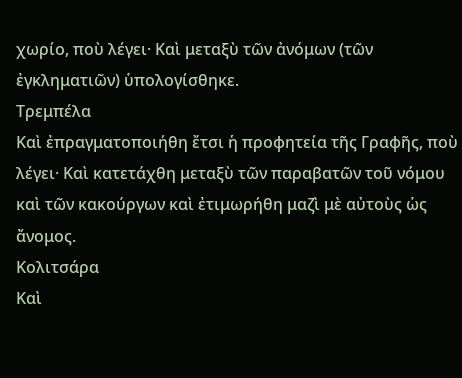χωρίο, ποὺ λέγει· Καὶ μεταξὺ τῶν ἀνόμων (τῶν ἐγκληματιῶν) ὑπολογίσθηκε.
Τρεμπέλα
Καὶ ἐπραγματοποιήθη ἔτσι ἡ προφητεία τῆς Γραφῆς, ποὺ λέγει· Καὶ κατετάχθη μεταξὺ τῶν παραβατῶν τοῦ νόμου καὶ τῶν κακούργων καὶ ἐτιμωρήθη μαζὶ μὲ αὐτοὺς ὡς ἄνομος.
Κολιτσάρα
Καὶ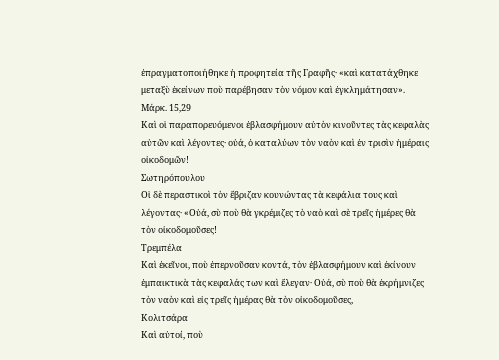ἐπραγματοποιήθηκε ἡ προφητεία τῆς Γραφῆς· «καὶ κατατάχθηκε μεταξὺ ἐκείνων ποὺ παρέβησαν τὸν νόμον καὶ ἐγκλημάτησαν».
Μάρκ. 15,29
Καὶ οἱ παραπορευόμενοι ἐβλασφήμουν αὐτὸν κινοῦντες τὰς κεφαλὰς αὐτῶν καὶ λέγοντες· οὐά, ὁ καταλύων τὸν ναὸν καὶ ἐν τρισὶν ἡμέραις οἰκοδομῶν!
Σωτηρόπουλου
Οἱ δὲ περαστικοὶ τὸν ἔβριζαν κουνώντας τὰ κεφάλια τους καὶ λέγοντας· «Οὐά, σὺ ποὺ θὰ γκρέμιζες τὸ ναὸ καὶ σὲ τρεῖς ἡμέρες θὰ τὸν οἰκοδομοῦσες!
Τρεμπέλα
Καὶ ἐκεῖνοι, ποὺ ἐπερνοῦσαν κοντά, τὸν ἐβλασφήμουν καὶ ἐκίνουν ἐμπαικτικὰ τὰς κεφαλάς των καὶ ἔλεγαν· Οὐά, σὺ ποὺ θὰ ἐκρήμνιζες τὸν ναὸν καὶ εἰς τρεῖς ἡμέρας θὰ τὸν οἰκοδομοῦσες,
Κολιτσάρα
Καὶ αὐτοί, ποὺ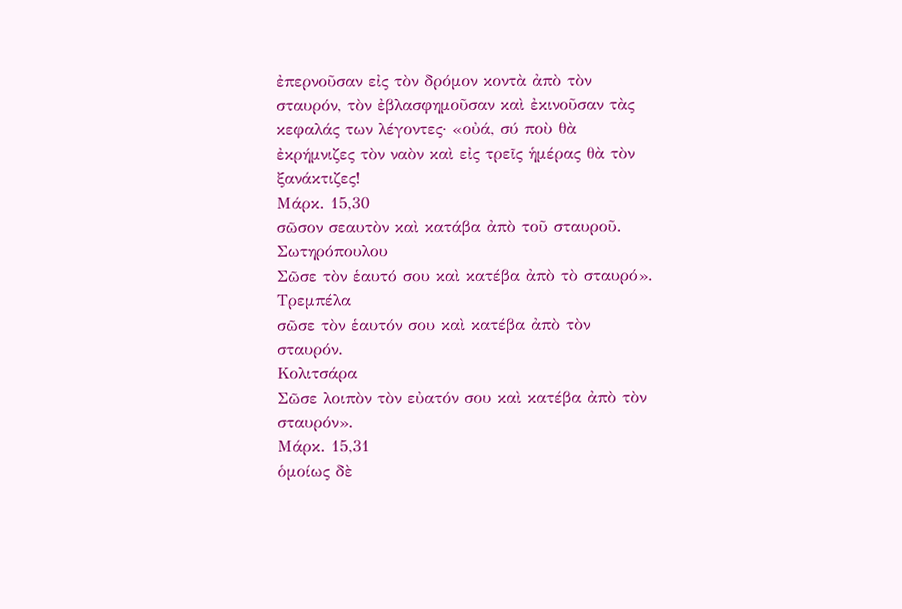ἐπερνοῦσαν εἰς τὸν δρόμον κοντὰ ἀπὸ τὸν σταυρόν, τὸν ἐβλασφημοῦσαν καὶ ἐκινοῦσαν τὰς κεφαλάς των λέγοντες· «οὐά, σύ ποὺ θὰ ἐκρήμνιζες τὸν ναὸν καὶ εἰς τρεῖς ἡμέρας θὰ τὸν ξανάκτιζες!
Μάρκ. 15,30
σῶσον σεαυτὸν καὶ κατάβα ἀπὸ τοῦ σταυροῦ.
Σωτηρόπουλου
Σῶσε τὸν ἑαυτό σου καὶ κατέβα ἀπὸ τὸ σταυρό».
Τρεμπέλα
σῶσε τὸν ἑαυτόν σου καὶ κατέβα ἀπὸ τὸν σταυρόν.
Κολιτσάρα
Σῶσε λοιπὸν τὸν εὐατόν σου καὶ κατέβα ἀπὸ τὸν σταυρόν».
Μάρκ. 15,31
ὁμοίως δὲ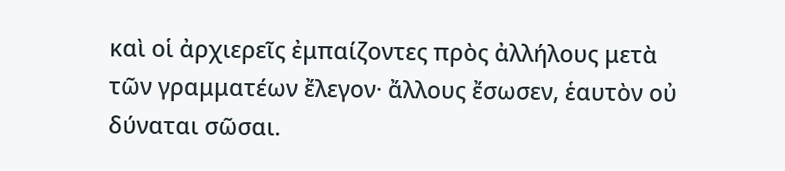καὶ οἱ ἀρχιερεῖς ἐμπαίζοντες πρὸς ἀλλήλους μετὰ τῶν γραμματέων ἔλεγον· ἄλλους ἔσωσεν, ἑαυτὸν οὐ δύναται σῶσαι.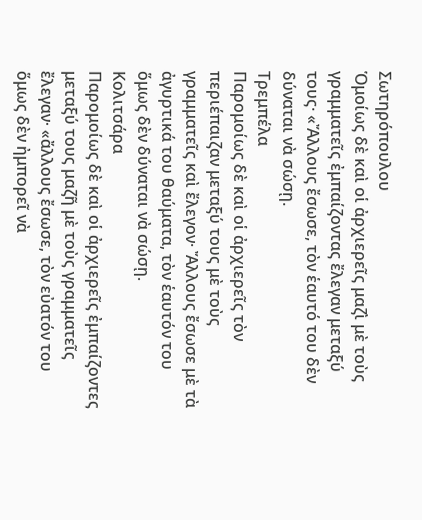Σωτηρόπουλου
Ὁμοίως δὲ καὶ οἱ ἀρχιερεῖς μαζὶ μὲ τοὺς γραμματεῖς ἐμπαίζοντας ἔλεγαν μεταξύ τους· «Ἄλλους ἔσωσε, τὸν ἑαυτό του δὲν δύναται νὰ σώσῃ.
Τρεμπέλα
Παρομοίως δὲ καὶ οἱ ἀρχιερεῖς τὸν περιέπαιζαν μεταξύ τους μὲ τοὺς γραμματεῖς καὶ ἔλεγον· Ἄλλους ἔσωσε μὲ τὰ ἀγυρτικά του θαύματα, τὸν ἑαυτόν του ὅμως δὲν δύναται νὰ σώσῃ.
Κολιτσάρα
Παρομοίως δὲ καὶ οἱ ἀρχιερεῖς ἐμπαίζοντες μεταξύ τους μαζῆ μὲ τοὺς γραμματεῖς ἔλεγαν· «ἄλλους ἔσωσε, τὸν εὐατόν του ὅμως δὲν ἠμπορεῖ νὰ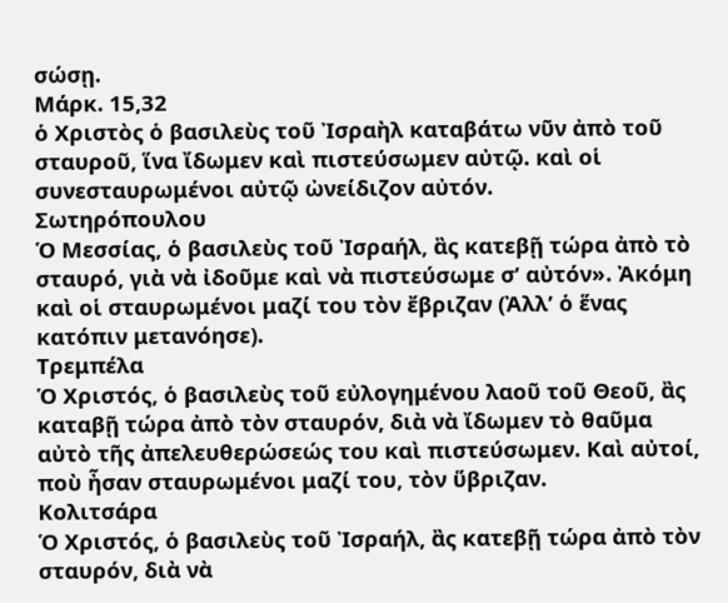σώσῃ.
Μάρκ. 15,32
ὁ Χριστὸς ὁ βασιλεὺς τοῦ Ἰσραὴλ καταβάτω νῦν ἀπὸ τοῦ σταυροῦ, ἵνα ἴδωμεν καὶ πιστεύσωμεν αὐτῷ. καὶ οἱ συνεσταυρωμένοι αὐτῷ ὠνείδιζον αὐτόν.
Σωτηρόπουλου
Ὁ Μεσσίας, ὁ βασιλεὺς τοῦ Ἰσραήλ, ἂς κατεβῇ τώρα ἀπὸ τὸ σταυρό, γιὰ νὰ ἰδοῦμε καὶ νὰ πιστεύσωμε σ’ αὐτόν». Ἀκόμη καὶ οἱ σταυρωμένοι μαζί του τὸν ἔβριζαν (Ἀλλ’ ὁ ἕνας κατόπιν μετανόησε).
Τρεμπέλα
Ὁ Χριστός, ὁ βασιλεὺς τοῦ εὐλογημένου λαοῦ τοῦ Θεοῦ, ἂς καταβῇ τώρα ἀπὸ τὸν σταυρόν, διὰ νὰ ἴδωμεν τὸ θαῦμα αὐτὸ τῆς ἀπελευθερώσεώς του καὶ πιστεύσωμεν. Καὶ αὐτοί, ποὺ ἦσαν σταυρωμένοι μαζί του, τὸν ὕβριζαν.
Κολιτσάρα
Ὁ Χριστός, ὁ βασιλεὺς τοῦ Ἰσραήλ, ἂς κατεβῇ τώρα ἀπὸ τὸν σταυρόν, διὰ νὰ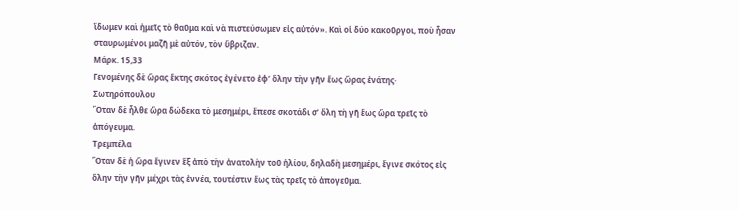ἴδωμεν καὶ ἡμεῖς τὸ θαῦμα καὶ νὰ πιστεύσωμεν εἰς αὐτόν». Καὶ οἱ δύο κακοῦργοι, ποὺ ἦσαν σταυρωμένοι μαζῆ μὲ αὐτόν, τὸν ὕβριζαν.
Μάρκ. 15,33
Γενομένης δὲ ὥρας ἕκτης σκότος ἐγένετο ἐφ’ ὅλην τὴν γῆν ἕως ὥρας ἐνάτης·
Σωτηρόπουλου
Ὅταν δὲ ἦλθε ὥρα δώδεκα τὸ μεσημέρι, ἔπεσε σκοτάδι σ’ ὅλη τὴ γῆ ἕως ὥρα τρεῖς τὸ ἀπόγευμα.
Τρεμπέλα
Ὅταν δὲ ἡ ὥρα ἔγινεν ἓξ ἀπὸ τὴν ἀνατολὴν τοῦ ἡλίου, δηλαδὴ μεσημέρι, ἔγινε σκότος εἰς ὅλην τὴν γῆν μέχρι τὰς ἐννέα, τουτέστιν ἕως τὰς τρεῖς τὸ ἀπογεῦμα.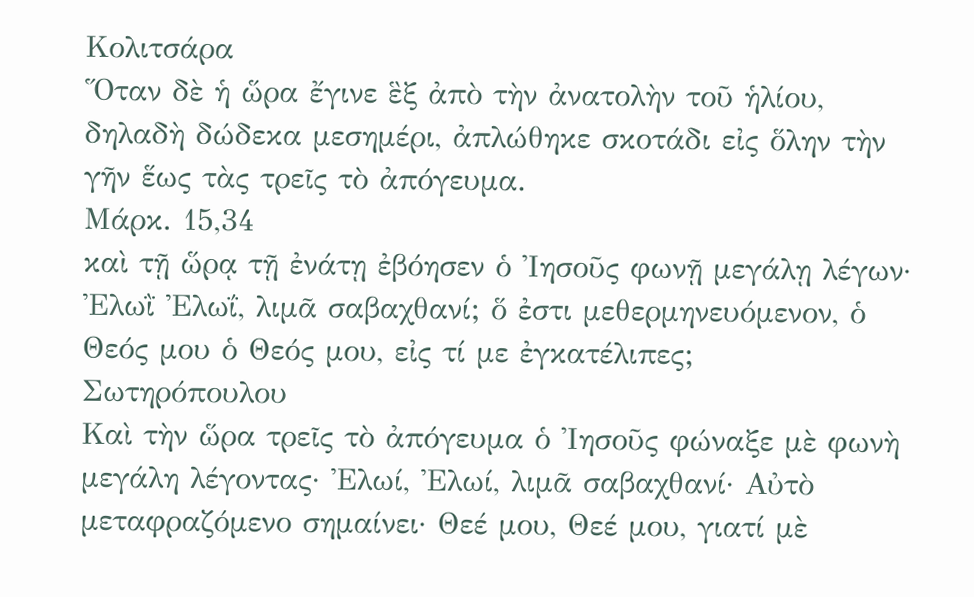Κολιτσάρα
Ὅταν δὲ ἡ ὥρα ἔγινε ἓξ ἀπὸ τὴν ἀνατολὴν τοῦ ἡλίου, δηλαδὴ δώδεκα μεσημέρι, ἀπλώθηκε σκοτάδι εἰς ὅλην τὴν γῆν ἕως τὰς τρεῖς τὸ ἀπόγευμα.
Μάρκ. 15,34
καὶ τῇ ὥρᾳ τῇ ἐνάτῃ ἐβόησεν ὁ Ἰησοῦς φωνῇ μεγάλῃ λέγων· Ἐλωῒ Ἐλωΐ, λιμᾶ σαβαχθανί; ὅ ἐστι μεθερμηνευόμενον, ὁ Θεός μου ὁ Θεός μου, εἰς τί με ἐγκατέλιπες;
Σωτηρόπουλου
Καὶ τὴν ὥρα τρεῖς τὸ ἀπόγευμα ὁ Ἰησοῦς φώναξε μὲ φωνὴ μεγάλη λέγοντας· Ἐλωί, Ἐλωί, λιμᾶ σαβαχθανί· Αὐτὸ μεταφραζόμενο σημαίνει· Θεέ μου, Θεέ μου, γιατί μὲ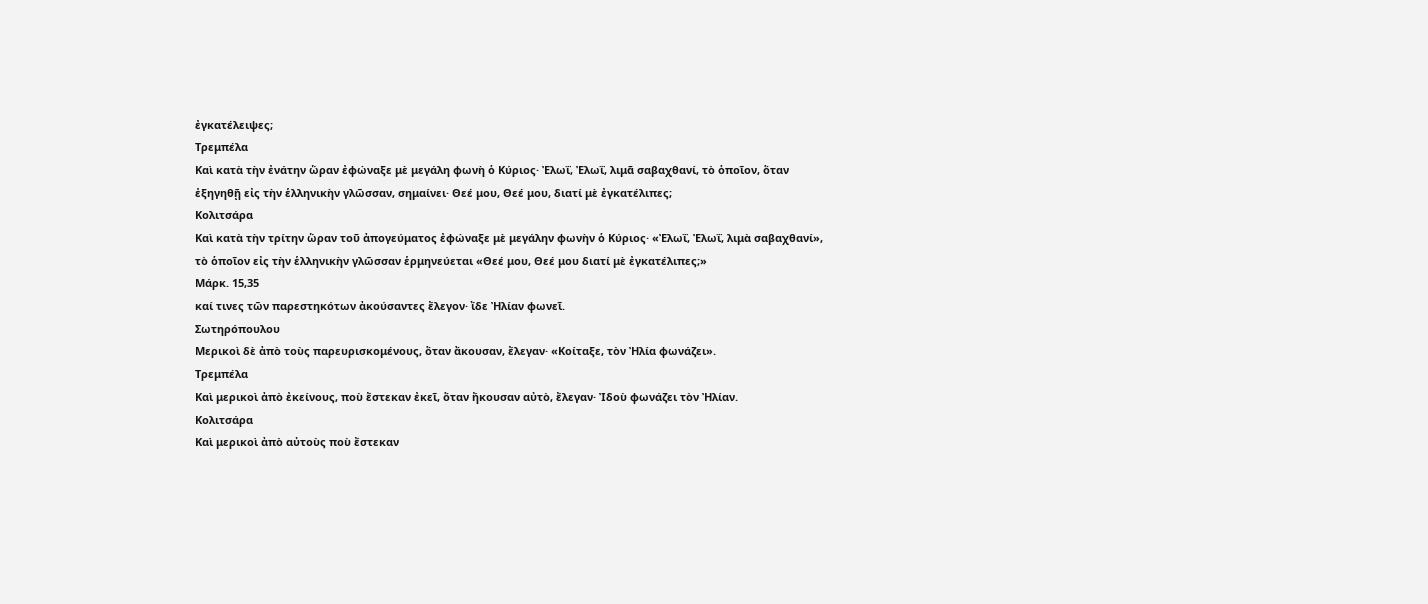ἐγκατέλειψες;
Τρεμπέλα
Καὶ κατὰ τὴν ἐνάτην ὥραν ἐφώναξε μὲ μεγάλη φωνὴ ὁ Κύριος· Ἐλωΐ, Ἐλωΐ, λιμᾶ σαβαχθανί, τὸ ὁποῖον, ὅταν ἐξηγηθῇ εἰς τὴν ἑλληνικὴν γλῶσσαν, σημαίνει· Θεέ μου, Θεέ μου, διατί μὲ ἐγκατέλιπες;
Κολιτσάρα
Καὶ κατὰ τὴν τρίτην ὥραν τοῦ ἀπογεύματος ἐφώναξε μὲ μεγάλην φωνὴν ὁ Κύριος· «Ἐλωΐ, Ἐλωΐ, λιμὰ σαβαχθανί», τὸ ὁποῖον εἰς τὴν ἑλληνικὴν γλῶσσαν ἑρμηνεύεται «Θεέ μου, Θεέ μου διατί μὲ ἐγκατέλιπες;»
Μάρκ. 15,35
καί τινες τῶν παρεστηκότων ἀκούσαντες ἔλεγον· ἴδε Ἠλίαν φωνεῖ.
Σωτηρόπουλου
Μερικοὶ δὲ ἀπὸ τοὺς παρευρισκομένους, ὅταν ἄκουσαν, ἔλεγαν· «Κοίταξε, τὸν Ἠλία φωνάζει».
Τρεμπέλα
Καὶ μερικοὶ ἀπὸ ἐκείνους, ποὺ ἔστεκαν ἐκεῖ, ὅταν ἤκουσαν αὐτὸ, ἔλεγαν· Ἰδοὺ φωνάζει τὸν Ἠλίαν.
Κολιτσάρα
Καὶ μερικοὶ ἀπὸ αὐτοὺς ποὺ ἔστεκαν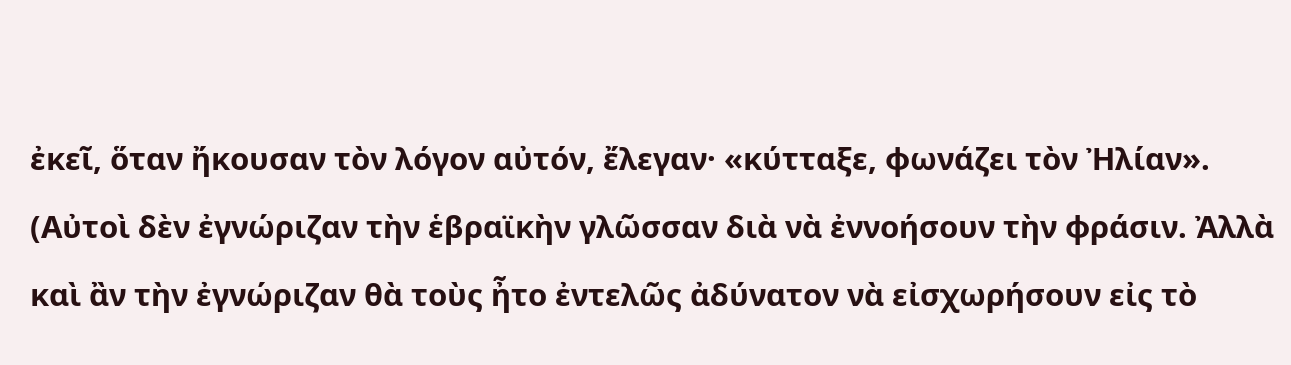ἐκεῖ, ὅταν ἤκουσαν τὸν λόγον αὐτόν, ἔλεγαν· «κύτταξε, φωνάζει τὸν Ἠλίαν». (Αὐτοὶ δὲν ἐγνώριζαν τὴν ἑβραϊκὴν γλῶσσαν διὰ νὰ ἐννοήσουν τὴν φράσιν. Ἀλλὰ καὶ ἂν τὴν ἐγνώριζαν θὰ τοὺς ἦτο ἐντελῶς ἀδύνατον νὰ εἰσχωρήσουν εἰς τὸ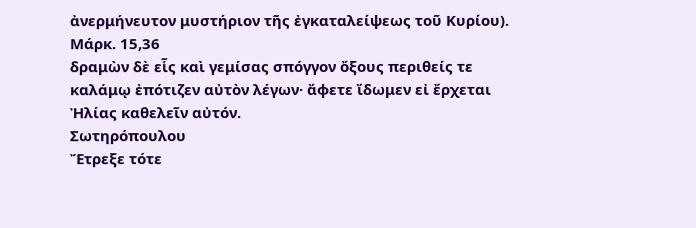ἀνερμήνευτον μυστήριον τῆς ἐγκαταλείψεως τοῦ Κυρίου).
Μάρκ. 15,36
δραμὼν δὲ εἷς καὶ γεμίσας σπόγγον ὄξους περιθείς τε καλάμῳ ἐπότιζεν αὐτὸν λέγων· ἄφετε ἴδωμεν εἰ ἔρχεται Ἠλίας καθελεῖν αὐτόν.
Σωτηρόπουλου
Ἔτρεξε τότε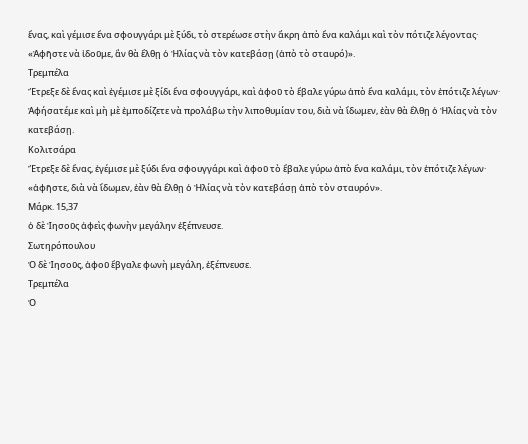ἕνας, καὶ γέμισε ἕνα σφουγγάρι μὲ ξύδι, τὸ στερέωσε στὴν ἄκρη ἀπὸ ἕνα καλάμι καὶ τὸν πότιζε λέγοντας· «Ἀφῆστε νὰ ἰδοῦμε, ἂν θὰ ἔλθῃ ὁ Ἠλίας νὰ τὸν κατεβάσῃ (ἀπὸ τὸ σταυρό)».
Τρεμπέλα
Ἔτρεξε δὲ ἕνας καὶ ἐγέμισε μὲ ξίδι ἕνα σφουγγάρι, καὶ ἀφοῦ τὸ ἔβαλε γύρω ἀπὸ ἕνα καλάμι, τὸν ἐπότιζε λέγων· Ἀφήσατέμε καὶ μὴ μὲ ἐμποδίζετε νὰ προλάβω τὴν λιποθυμίαν του, διὰ νὰ ἴδωμεν, ἐὰν θὰ ἔλθῃ ὁ Ἠλίας νὰ τὸν κατεβάσῃ.
Κολιτσάρα
Ἔτρεξε δὲ ἕνας, ἐγέμισε μὲ ξύδι ἕνα σφουγγάρι καὶ ἀφοῦ τὸ ἔβαλε γύρω ἀπὸ ἕνα καλάμι, τὸν ἐπότιζε λέγων· «ἀφῆστε, διὰ νὰ ἴδωμεν, ἐὰν θὰ ἔλθῃ ὁ Ἠλίας νὰ τὸν κατεβάσῃ ἀπὸ τὸν σταυρόν».
Μάρκ. 15,37
ὁ δὲ Ἰησοῦς ἀφεὶς φωνὴν μεγάλην ἐξέπνευσε.
Σωτηρόπουλου
Ὁ δὲ Ἰησοῦς, ἀφοῦ ἔβγαλε φωνὴ μεγάλη, ἐξέπνευσε.
Τρεμπέλα
Ὁ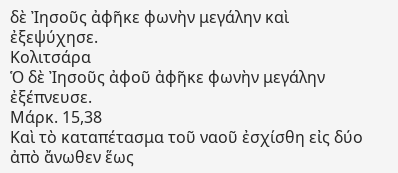δὲ Ἰησοῦς ἀφῆκε φωνὴν μεγάλην καὶ ἐξεψύχησε.
Κολιτσάρα
Ὁ δὲ Ἰησοῦς ἀφοῦ ἀφῆκε φωνὴν μεγάλην ἐξέπνευσε.
Μάρκ. 15,38
Καὶ τὸ καταπέτασμα τοῦ ναοῦ ἐσχίσθη εἰς δύο ἀπὸ ἄνωθεν ἕως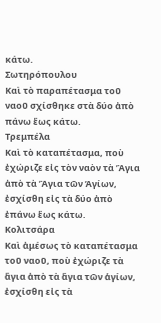κάτω.
Σωτηρόπουλου
Καὶ τὸ παραπέτασμα τοῦ ναοῦ σχίσθηκε στὰ δύο ἀπὸ πάνω ἕως κάτω.
Τρεμπέλα
Καὶ τὸ καταπέτασμα, ποὺ ἐχώριζε εἰς τὸν ναὸν τὰ Ἅγια ἀπὸ τὰ Ἅγια τῶν Ἁγίων, ἐσχίσθη εἰς τὰ δύο ἀπὸ ἐπάνω ἕως κάτω.
Κολιτσάρα
Καὶ ἀμέσως τὸ καταπέτασμα τοῦ ναοῦ, ποὺ ἐχώριζε τὰ ἅγια ἀπὸ τὰ ἅγια τῶν ἁγίων, ἐσχίσθη εἰς τὰ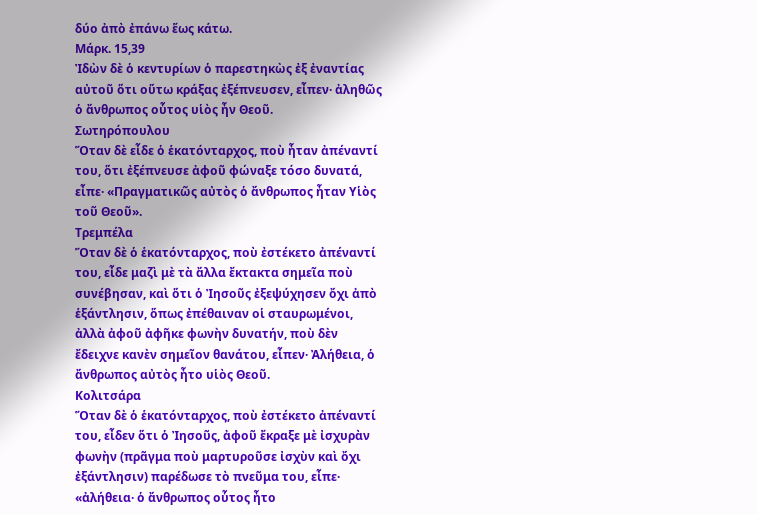δύο ἀπὸ ἐπάνω ἕως κάτω.
Μάρκ. 15,39
Ἰδὼν δὲ ὁ κεντυρίων ὁ παρεστηκὼς ἐξ ἐναντίας αὐτοῦ ὅτι οὕτω κράξας ἐξέπνευσεν, εἶπεν· ἀληθῶς ὁ ἄνθρωπος οὗτος υἱὸς ἦν Θεοῦ.
Σωτηρόπουλου
Ὅταν δὲ εἶδε ὁ ἑκατόνταρχος, ποὺ ἦταν ἀπέναντί του, ὅτι ἐξέπνευσε ἀφοῦ φώναξε τόσο δυνατά, εἶπε· «Πραγματικῶς αὐτὸς ὁ ἄνθρωπος ἦταν Υἱὸς τοῦ Θεοῦ».
Τρεμπέλα
Ὅταν δὲ ὁ ἑκατόνταρχος, ποὺ ἐστέκετο ἀπέναντί του, εἶδε μαζὶ μὲ τὰ ἄλλα ἔκτακτα σημεῖα ποὺ συνέβησαν, καὶ ὅτι ὁ Ἰησοῦς ἐξεψύχησεν ὄχι ἀπὸ ἑξάντλησιν, ὅπως ἐπέθαιναν οἱ σταυρωμένοι, ἀλλὰ ἀφοῦ ἀφῆκε φωνὴν δυνατήν, ποὺ δὲν ἔδειχνε κανὲν σημεῖον θανάτου, εἶπεν· Ἀλήθεια, ὁ ἄνθρωπος αὐτὸς ἦτο υἱὸς Θεοῦ.
Κολιτσάρα
Ὅταν δὲ ὁ ἑκατόνταρχος, ποὺ ἐστέκετο ἀπέναντί του, εἶδεν ὅτι ὁ Ἰησοῦς, ἀφοῦ ἔκραξε μὲ ἰσχυρὰν φωνὴν (πρᾶγμα ποὺ μαρτυροῦσε ἰσχὺν καὶ ὄχι ἐξάντλησιν) παρέδωσε τὸ πνεῦμα του, εἶπε· «ἀλήθεια· ὁ ἄνθρωπος οὗτος ἦτο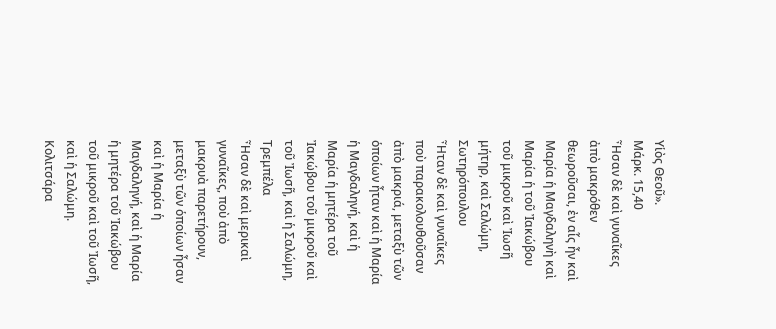Υἱὸς Θεοῦ».
Μάρκ. 15,40
Ἦσαν δὲ καὶ γυναῖκες ἀπὸ μακρόθεν θεωροῦσαι, ἐν αἷς ἦν καὶ Μαρία ἡ Μαγδαληνὴ καὶ Μαρία ἡ τοῦ Ἰακώβου τοῦ μικροῦ καὶ Ἰωσῆ μήτηρ, καὶ Σαλώμη,
Σωτηρόπουλου
Ἦταν δὲ καὶ γυναῖκες ποὺ παρακολουθοῦσαν ἀπὸ μακριά, μεταξὺ τῶν ὁποίων ἦταν καὶ ἡ Μαρία ἡ Μαγδαληνή, καὶ ἡ Μαρία ἡ μητέρα τοῦ Ἰακώβου τοῦ μικροῦ καὶ τοῦ Ἰωσῆ, καὶ ἡ Σαλώμη,
Τρεμπέλα
Ἦσαν δὲ καὶ μερικαὶ γυναῖκες, ποὺ ἀπὸ μακρυὰ παρετήρουν, μεταξὺ τῶν ὁποίων ἦσαν καὶ ἡ Μαρία ἡ Μαγδαληνή, καὶ ἡ Μαρία ἡ μητέρα τοῦ Ἰακώβου τοῦ μικροῦ καὶ τοῦ Ἰωσῆ, καὶ ἡ Σαλώμη.
Κολιτσάρα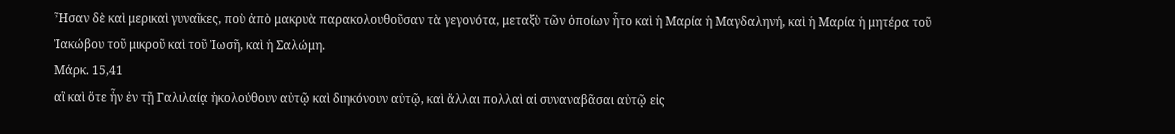Ἦσαν δὲ καὶ μερικαὶ γυναῖκες, ποὺ ἀπὸ μακρυὰ παρακολουθοῦσαν τὰ γεγονότα, μεταξὺ τῶν ὁποίων ἦτο καὶ ἡ Μαρία ἡ Μαγδαληνή, καὶ ἡ Μαρία ἡ μητέρα τοῦ Ἰακώβου τοῦ μικροῦ καὶ τοῦ Ἰωσῆ, καὶ ἡ Σαλώμη.
Μάρκ. 15,41
αἳ καὶ ὅτε ἦν ἐν τῇ Γαλιλαίᾳ ἠκολούθουν αὐτῷ καὶ διηκόνουν αὐτῷ, καὶ ἄλλαι πολλαὶ αἱ συναναβᾶσαι αὐτῷ εἰς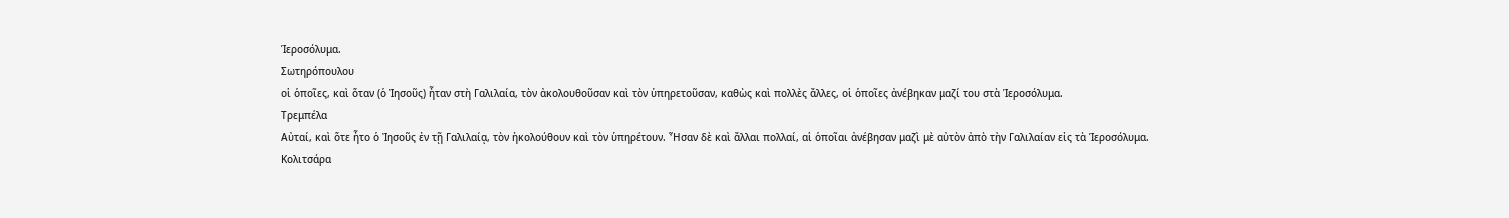Ἱεροσόλυμα.
Σωτηρόπουλου
οἱ ὁποῖες, καὶ ὅταν (ὁ Ἰησοῦς) ἦταν στὴ Γαλιλαία, τὸν ἀκολουθοῦσαν καὶ τὸν ὑπηρετοῦσαν, καθὼς καὶ πολλὲς ἄλλες, οἱ ὁποῖες ἀνέβηκαν μαζί του στὰ Ἱεροσόλυμα.
Τρεμπέλα
Αὐταί, καὶ ὅτε ἦτο ὁ Ἰησοῦς ἐν τῇ Γαλιλαίᾳ, τὸν ἠκολούθουν καὶ τὸν ὑπηρέτουν. Ἦσαν δὲ καὶ ἄλλαι πολλαί, αἱ ὁποῖαι ἀνέβησαν μαζὶ μὲ αὐτὸν ἀπὸ τὴν Γαλιλαίαν εἰς τὰ Ἱεροσόλυμα.
Κολιτσάρα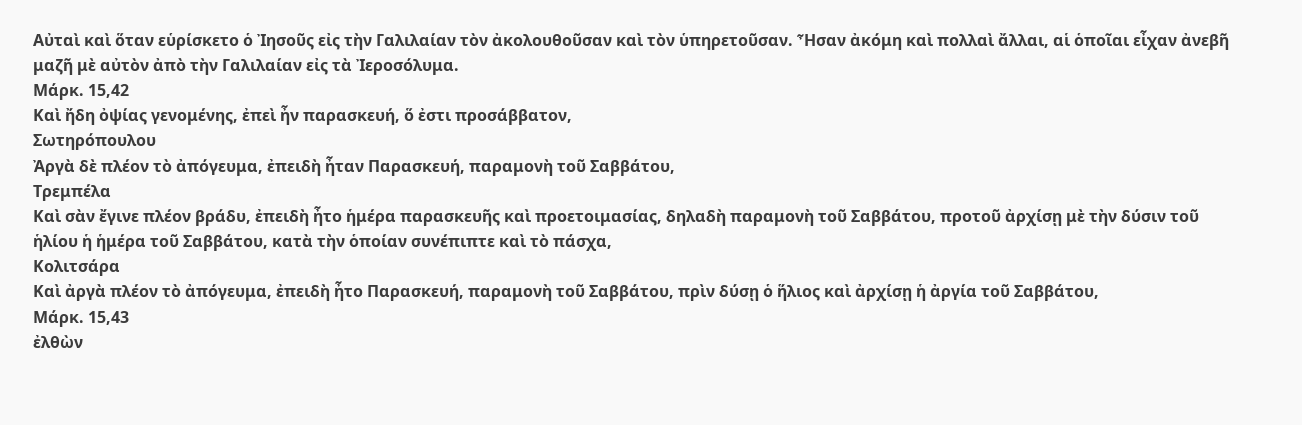Αὐταὶ καὶ ὅταν εὑρίσκετο ὁ Ἰησοῦς εἰς τὴν Γαλιλαίαν τὸν ἀκολουθοῦσαν καὶ τὸν ὑπηρετοῦσαν. Ἦσαν ἀκόμη καὶ πολλαὶ ἄλλαι, αἱ ὁποῖαι εἶχαν ἀνεβῆ μαζῆ μὲ αὐτὸν ἀπὸ τὴν Γαλιλαίαν εἰς τὰ Ἰεροσόλυμα.
Μάρκ. 15,42
Καὶ ἤδη ὀψίας γενομένης, ἐπεὶ ἦν παρασκευή, ὅ ἐστι προσάββατον,
Σωτηρόπουλου
Ἀργὰ δὲ πλέον τὸ ἀπόγευμα, ἐπειδὴ ἦταν Παρασκευή, παραμονὴ τοῦ Σαββάτου,
Τρεμπέλα
Καὶ σὰν ἔγινε πλέον βράδυ, ἐπειδὴ ἦτο ἡμέρα παρασκευῆς καὶ προετοιμασίας, δηλαδὴ παραμονὴ τοῦ Σαββάτου, προτοῦ ἀρχίσῃ μὲ τὴν δύσιν τοῦ ἡλίου ἡ ἡμέρα τοῦ Σαββάτου, κατὰ τὴν ὁποίαν συνέπιπτε καὶ τὸ πάσχα,
Κολιτσάρα
Καὶ ἀργὰ πλέον τὸ ἀπόγευμα, ἐπειδὴ ἦτο Παρασκευή, παραμονὴ τοῦ Σαββάτου, πρὶν δύσῃ ὁ ἥλιος καὶ ἀρχίσῃ ἡ ἀργία τοῦ Σαββάτου,
Μάρκ. 15,43
ἐλθὼν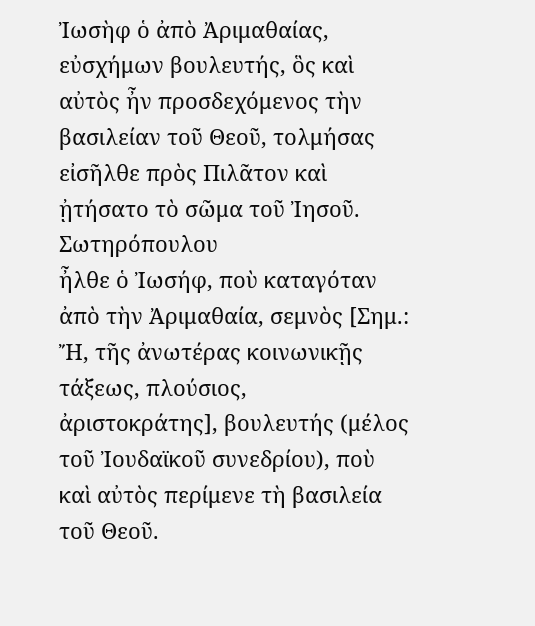Ἰωσὴφ ὁ ἀπὸ Ἀριμαθαίας, εὐσχήμων βουλευτής, ὃς καὶ αὐτὸς ἦν προσδεχόμενος τὴν βασιλείαν τοῦ Θεοῦ, τολμήσας εἰσῆλθε πρὸς Πιλᾶτον καὶ ᾐτήσατο τὸ σῶμα τοῦ Ἰησοῦ.
Σωτηρόπουλου
ἦλθε ὁ Ἰωσήφ, ποὺ καταγόταν ἀπὸ τὴν Ἀριμαθαία, σεμνὸς [Σημ.: Ἤ, τῆς ἀνωτέρας κοινωνικῇς τάξεως, πλούσιος, ἀριστοκράτης], βουλευτής (μέλος τοῦ Ἰουδαϊκοῦ συνεδρίου), ποὺ καὶ αὐτὸς περίμενε τὴ βασιλεία τοῦ Θεοῦ.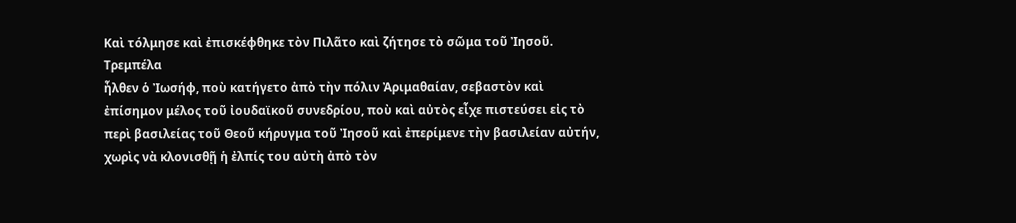Καὶ τόλμησε καὶ ἐπισκέφθηκε τὸν Πιλᾶτο καὶ ζήτησε τὸ σῶμα τοῦ Ἰησοῦ.
Τρεμπέλα
ἦλθεν ὁ Ἰωσήφ, ποὺ κατήγετο ἀπὸ τὴν πόλιν Ἀριμαθαίαν, σεβαστὸν καὶ ἐπίσημον μέλος τοῦ ἰουδαϊκοῦ συνεδρίου, ποὺ καὶ αὐτὸς εἶχε πιστεύσει εἰς τὸ περὶ βασιλείας τοῦ Θεοῦ κήρυγμα τοῦ Ἰησοῦ καὶ ἐπερίμενε τὴν βασιλείαν αὐτήν, χωρὶς νὰ κλονισθῇ ἡ ἐλπίς του αὐτὴ ἀπὸ τὸν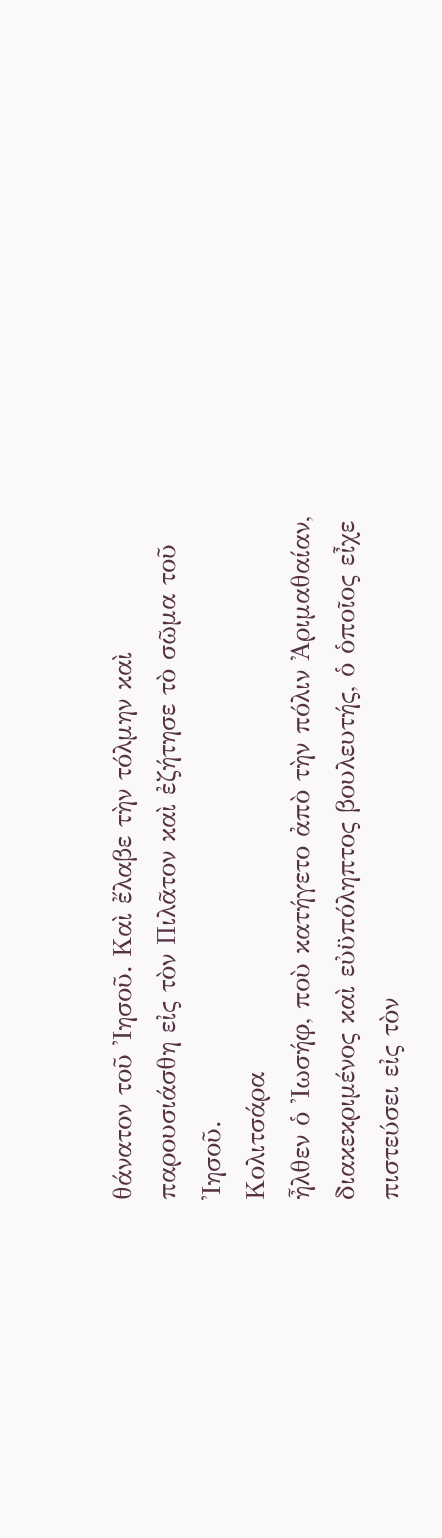θάνατον τοῦ Ἰησοῦ. Καὶ ἔλαβε τὴν τόλμην καὶ παρουσιάσθη εἰς τὸν Πιλᾶτον καὶ ἐζήτησε τὸ σῶμα τοῦ Ἰησοῦ.
Κολιτσάρα
ἦλθεν ὁ Ἰωσήφ, ποὺ κατήγετο ἀπὸ τὴν πόλιν Ἀριμαθαίαν, διακεκριμένος καὶ εὐϋπόληπτος βουλευτής, ὁ ὁποῖος εἶχε πιστεύσει εἰς τὸν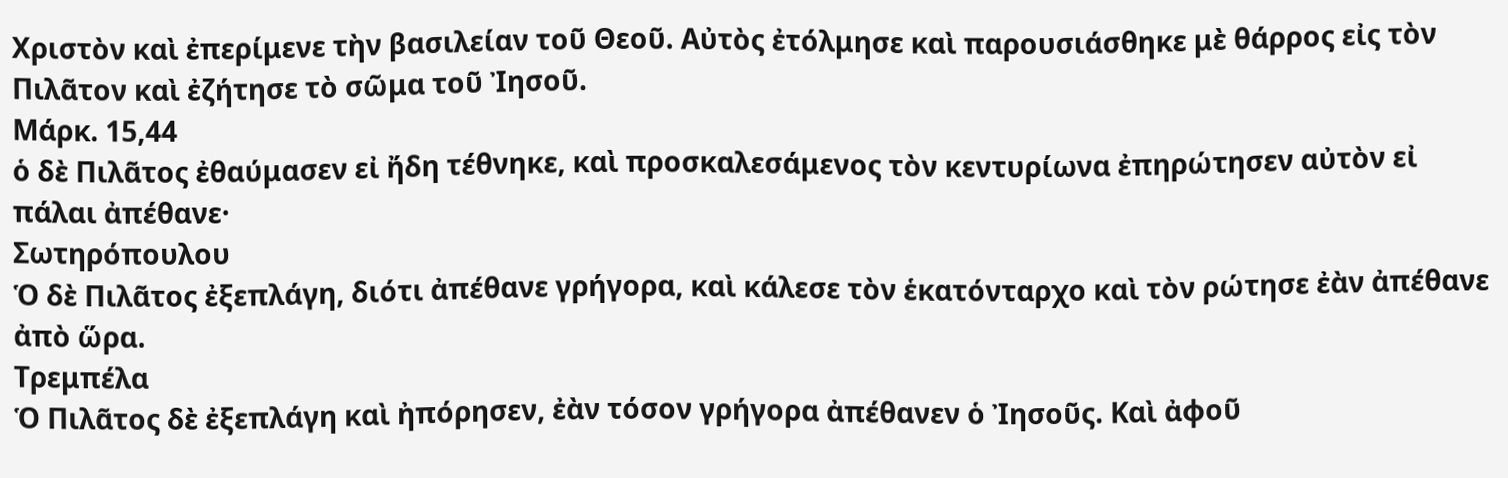Χριστὸν καὶ ἐπερίμενε τὴν βασιλείαν τοῦ Θεοῦ. Αὐτὸς ἐτόλμησε καὶ παρουσιάσθηκε μὲ θάρρος εἰς τὸν Πιλᾶτον καὶ ἐζήτησε τὸ σῶμα τοῦ Ἰησοῦ.
Μάρκ. 15,44
ὁ δὲ Πιλᾶτος ἐθαύμασεν εἰ ἤδη τέθνηκε, καὶ προσκαλεσάμενος τὸν κεντυρίωνα ἐπηρώτησεν αὐτὸν εἰ πάλαι ἀπέθανε·
Σωτηρόπουλου
Ὁ δὲ Πιλᾶτος ἐξεπλάγη, διότι ἀπέθανε γρήγορα, καὶ κάλεσε τὸν ἑκατόνταρχο καὶ τὸν ρώτησε ἐὰν ἀπέθανε ἀπὸ ὥρα.
Τρεμπέλα
Ὁ Πιλᾶτος δὲ ἐξεπλάγη καὶ ἠπόρησεν, ἐὰν τόσον γρήγορα ἀπέθανεν ὁ Ἰησοῦς. Καὶ ἀφοῦ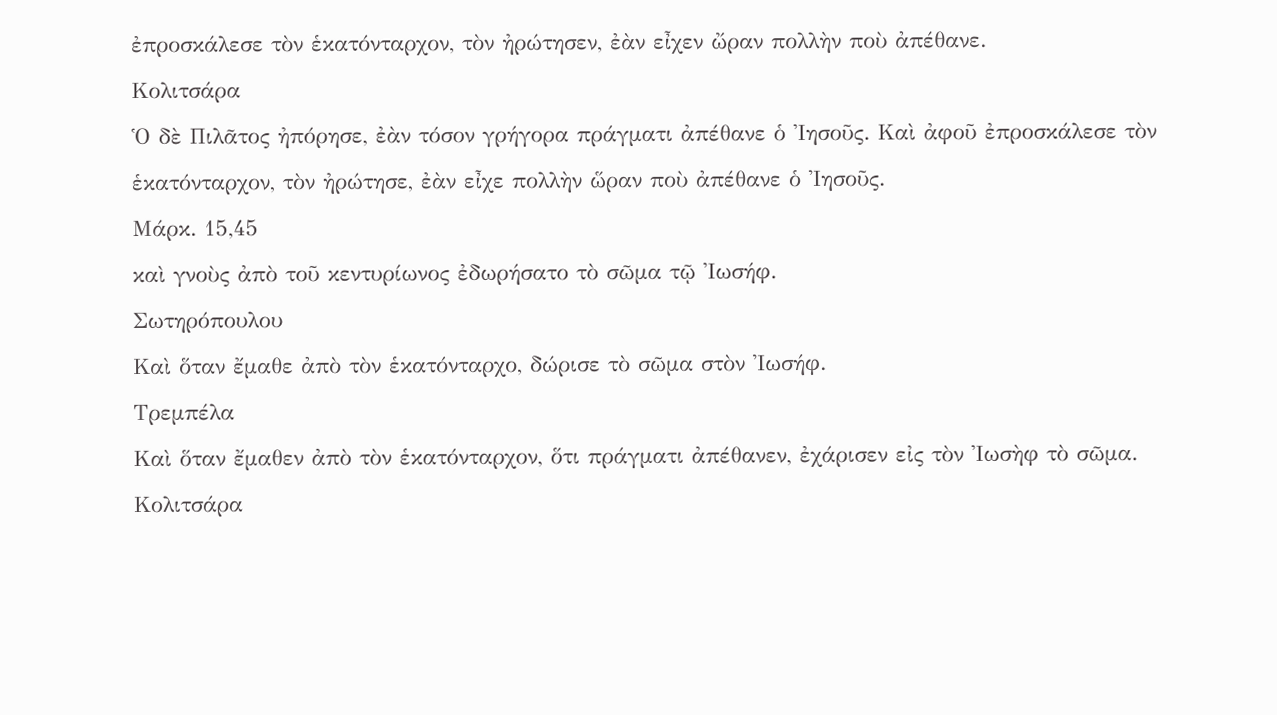ἐπροσκάλεσε τὸν ἑκατόνταρχον, τὸν ἠρώτησεν, ἐὰν εἶχεν ὤραν πολλὴν ποὺ ἀπέθανε.
Κολιτσάρα
Ὁ δὲ Πιλᾶτος ἠπόρησε, ἐὰν τόσον γρήγορα πράγματι ἀπέθανε ὁ Ἰησοῦς. Καὶ ἀφοῦ ἐπροσκάλεσε τὸν ἑκατόνταρχον, τὸν ἠρώτησε, ἐὰν εἶχε πολλὴν ὥραν ποὺ ἀπέθανε ὁ Ἰησοῦς.
Μάρκ. 15,45
καὶ γνοὺς ἀπὸ τοῦ κεντυρίωνος ἐδωρήσατο τὸ σῶμα τῷ Ἰωσήφ.
Σωτηρόπουλου
Καὶ ὅταν ἔμαθε ἀπὸ τὸν ἑκατόνταρχο, δώρισε τὸ σῶμα στὸν Ἰωσήφ.
Τρεμπέλα
Καὶ ὅταν ἔμαθεν ἀπὸ τὸν ἑκατόνταρχον, ὅτι πράγματι ἀπέθανεν, ἐχάρισεν εἰς τὸν Ἰωσὴφ τὸ σῶμα.
Κολιτσάρα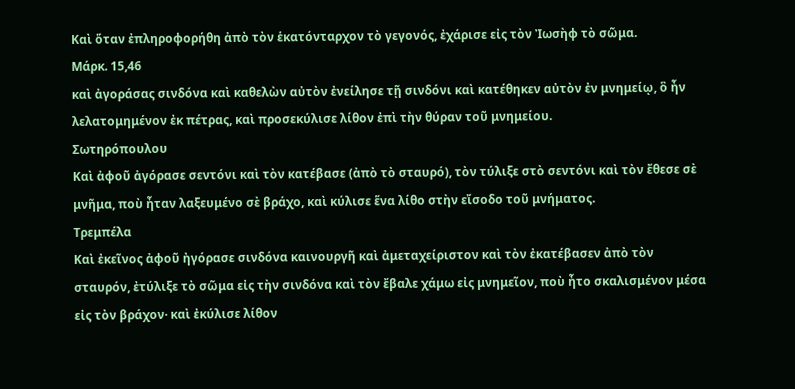Καὶ ὅταν ἐπληροφορήθη ἀπὸ τὸν ἑκατόνταρχον τὸ γεγονός, ἐχάρισε εἰς τὸν Ἰωσὴφ τὸ σῶμα.
Μάρκ. 15,46
καὶ ἀγοράσας σινδόνα καὶ καθελὼν αὐτὸν ἐνείλησε τῇ σινδόνι καὶ κατέθηκεν αὐτὸν ἐν μνημείῳ, ὃ ἦν λελατομημένον ἐκ πέτρας, καὶ προσεκύλισε λίθον ἐπὶ τὴν θύραν τοῦ μνημείου.
Σωτηρόπουλου
Καὶ ἀφοῦ ἀγόρασε σεντόνι καὶ τὸν κατέβασε (ἀπὸ τὸ σταυρό), τὸν τύλιξε στὸ σεντόνι καὶ τὸν ἔθεσε σὲ μνῆμα, ποὺ ἦταν λαξευμένο σὲ βράχο, καὶ κύλισε ἕνα λίθο στὴν εἴσοδο τοῦ μνήματος.
Τρεμπέλα
Καὶ ἐκεῖνος ἀφοῦ ἠγόρασε σινδόνα καινουργῆ καὶ ἀμεταχείριστον καὶ τὸν ἐκατέβασεν ἀπὸ τὸν σταυρόν, ἐτύλιξε τὸ σῶμα εἰς τὴν σινδόνα καὶ τὸν ἔβαλε χάμω εἰς μνημεῖον, ποὺ ἦτο σκαλισμένον μέσα εἰς τὸν βράχον· καὶ ἐκύλισε λίθον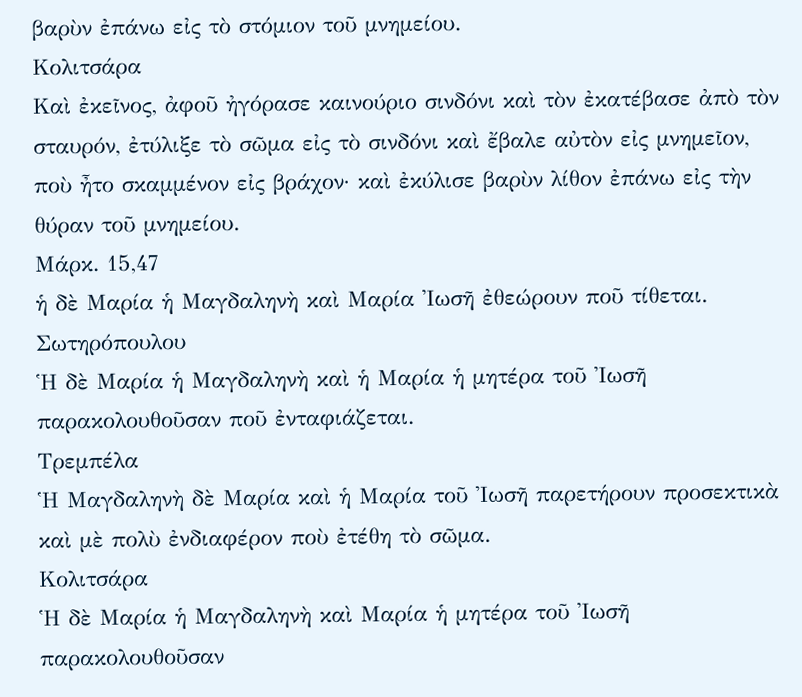βαρὺν ἐπάνω εἰς τὸ στόμιον τοῦ μνημείου.
Κολιτσάρα
Καὶ ἐκεῖνος, ἀφοῦ ἠγόρασε καινούριο σινδόνι καὶ τὸν ἐκατέβασε ἀπὸ τὸν σταυρόν, ἐτύλιξε τὸ σῶμα εἰς τὸ σινδόνι καὶ ἔβαλε αὐτὸν εἰς μνημεῖον, ποὺ ἦτο σκαμμένον εἰς βράχον· καὶ ἐκύλισε βαρὺν λίθον ἐπάνω εἰς τὴν θύραν τοῦ μνημείου.
Μάρκ. 15,47
ἡ δὲ Μαρία ἡ Μαγδαληνὴ καὶ Μαρία Ἰωσῆ ἐθεώρουν ποῦ τίθεται.
Σωτηρόπουλου
Ἡ δὲ Μαρία ἡ Μαγδαληνὴ καὶ ἡ Μαρία ἡ μητέρα τοῦ Ἰωσῆ παρακολουθοῦσαν ποῦ ἐνταφιάζεται.
Τρεμπέλα
Ἡ Μαγδαληνὴ δὲ Μαρία καὶ ἡ Μαρία τοῦ Ἰωσῆ παρετήρουν προσεκτικὰ καὶ μὲ πολὺ ἐνδιαφέρον ποὺ ἐτέθη τὸ σῶμα.
Κολιτσάρα
Ἡ δὲ Μαρία ἡ Μαγδαληνὴ καὶ Μαρία ἡ μητέρα τοῦ Ἰωσῆ παρακολουθοῦσαν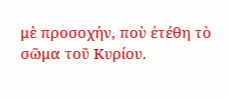μὲ προσοχήν, ποὺ ἐτέθη τὸ σῶμα τοῦ Κυρίου.